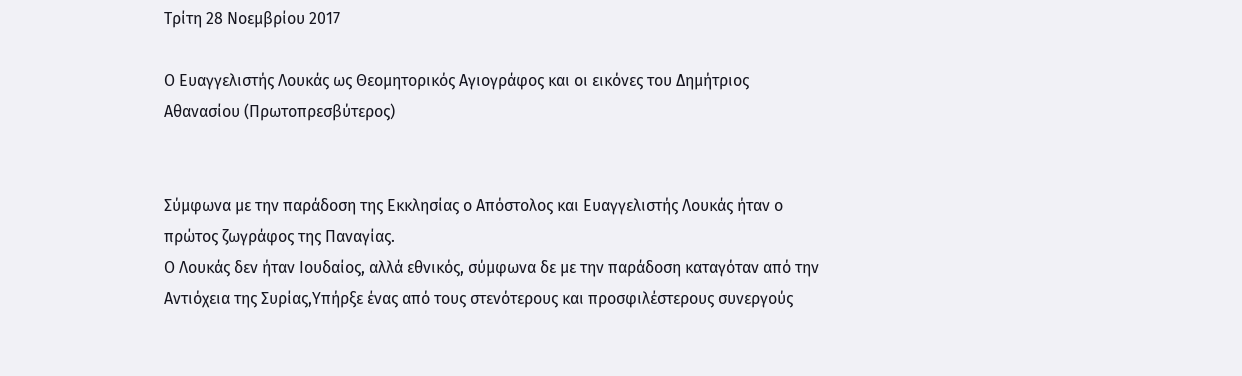Τρίτη 28 Νοεμβρίου 2017

Ο Ευαγγελιστής Λουκάς ως Θεομητορικός Αγιογράφος και οι εικόνες του Δημήτριος Αθανασίου (Πρωτοπρεσβύτερος)


Σύμφωνα με την παράδοση της Εκκλησίας ο Απόστολος και Ευαγγελιστής Λουκάς ήταν ο πρώτος ζωγράφος της Παναγίας.
Ο Λουκάς δεν ήταν Ιουδαίος, αλλά εθνικός, σύμφωνα δε με την παράδοση καταγόταν από την Αντιόχεια της Συρίας,Υπήρξε ένας από τους στενότερους και προσφιλέστερους συνεργούς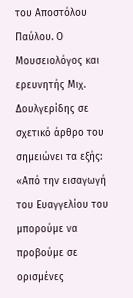του Αποστόλου Παύλου. Ο Μουσειολόγος και ερευνητής Μιχ. Δουλγερίδης σε σχετικό άρθρο του σημειώνει τα εξής:
«Από την εισαγωγή του Ευαγγελίου του μπορούμε να προβούμε σε ορισμένες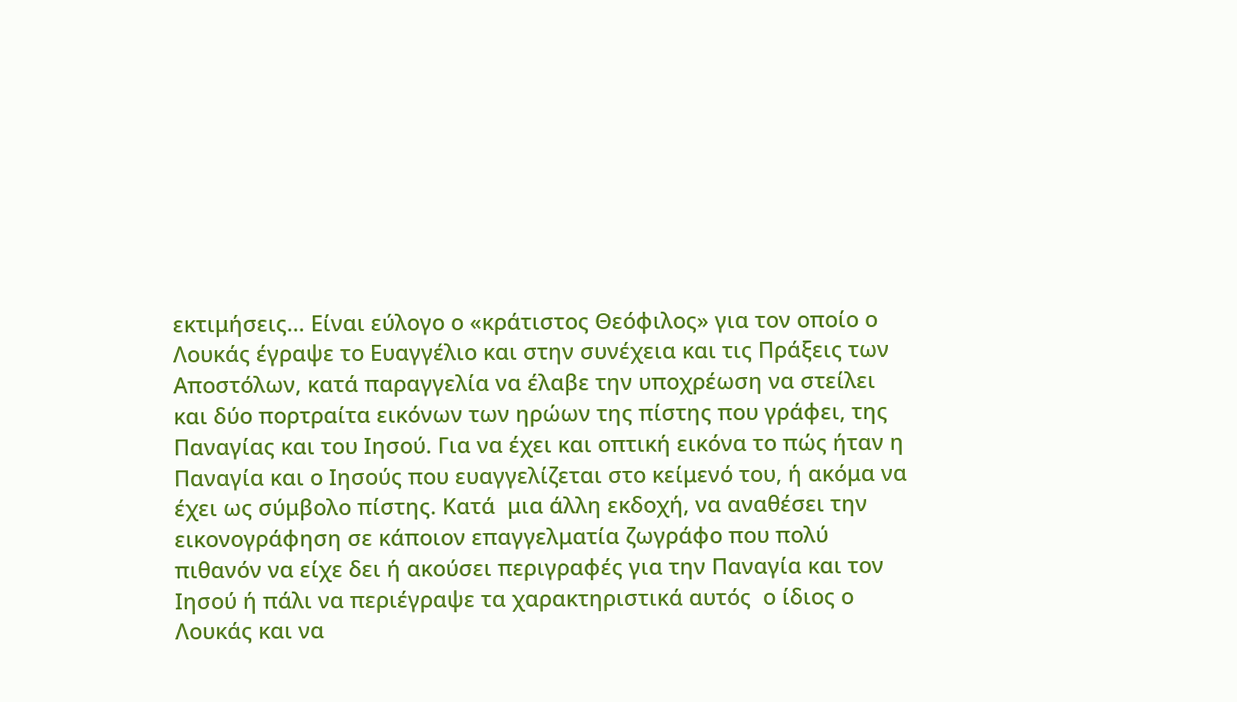εκτιμήσεις… Είναι εύλογο ο «κράτιστος Θεόφιλος» για τον οποίο ο Λουκάς έγραψε το Ευαγγέλιο και στην συνέχεια και τις Πράξεις των Αποστόλων, κατά παραγγελία να έλαβε την υποχρέωση να στείλει και δύο πορτραίτα εικόνων των ηρώων της πίστης που γράφει, της Παναγίας και του Ιησού. Για να έχει και οπτική εικόνα το πώς ήταν η Παναγία και ο Ιησούς που ευαγγελίζεται στο κείμενό του, ή ακόμα να έχει ως σύμβολο πίστης. Κατά  μια άλλη εκδοχή, να αναθέσει την εικονογράφηση σε κάποιον επαγγελματία ζωγράφο που πολύ πιθανόν να είχε δει ή ακούσει περιγραφές για την Παναγία και τον Ιησού ή πάλι να περιέγραψε τα χαρακτηριστικά αυτός  ο ίδιος ο Λουκάς και να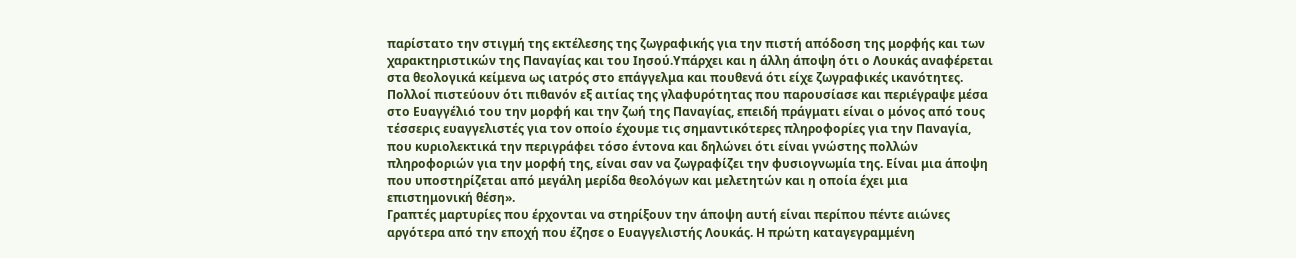παρίστατο την στιγμή της εκτέλεσης της ζωγραφικής για την πιστή απόδοση της μορφής και των χαρακτηριστικών της Παναγίας και του Ιησού.Υπάρχει και η άλλη άποψη ότι ο Λουκάς αναφέρεται στα θεολογικά κείμενα ως ιατρός στο επάγγελμα και πουθενά ότι είχε ζωγραφικές ικανότητες. Πολλοί πιστεύουν ότι πιθανόν εξ αιτίας της γλαφυρότητας που παρουσίασε και περιέγραψε μέσα στο Ευαγγέλιό του την μορφή και την ζωή της Παναγίας, επειδή πράγματι είναι ο μόνος από τους τέσσερις ευαγγελιστές για τον οποίο έχουμε τις σημαντικότερες πληροφορίες για την Παναγία, που κυριολεκτικά την περιγράφει τόσο έντονα και δηλώνει ότι είναι γνώστης πολλών πληροφοριών για την μορφή της, είναι σαν να ζωγραφίζει την φυσιογνωμία της. Είναι μια άποψη που υποστηρίζεται από μεγάλη μερίδα θεολόγων και μελετητών και η οποία έχει μια επιστημονική θέση».
Γραπτές μαρτυρίες που έρχονται να στηρίξουν την άποψη αυτή είναι περίπου πέντε αιώνες αργότερα από την εποχή που έζησε ο Ευαγγελιστής Λουκάς. Η πρώτη καταγεγραμμένη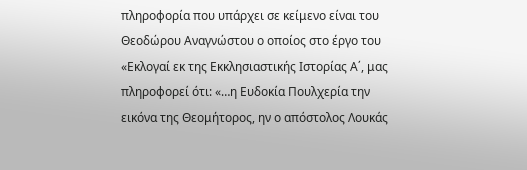πληροφορία που υπάρχει σε κείμενο είναι του  Θεοδώρου Αναγνώστου ο οποίος στο έργο του «Εκλογαί εκ της Εκκλησιαστικής Ιστορίας Α΄, μας πληροφορεί ότι: «…η Ευδοκία Πουλχερία την εικόνα της Θεομήτορος, ην ο απόστολος Λουκάς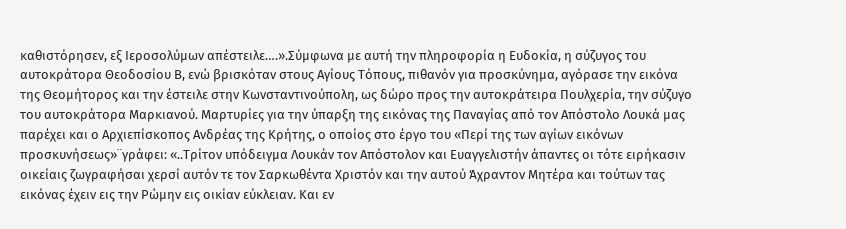καθιστόρησεν, εξ Ιεροσολύμων απέστειλε….».Σύμφωνα με αυτή την πληροφορία η Ευδοκία, η σύζυγος του αυτοκράτορα Θεοδοσίου Β, ενώ βρισκόταν στους Αγίους Τόπους, πιθανόν για προσκύνημα, αγόρασε την εικόνα της Θεομήτορος και την έστειλε στην Κωνσταντινούπολη, ως δώρο προς την αυτοκράτειρα Πουλχερία, την σύζυγο του αυτοκράτορα Μαρκιανού. Μαρτυρίες για την ύπαρξη της εικόνας της Παναγίας από τον Απόστολο Λουκά μας παρέχει και ο Αρχιεπίσκοπος Ανδρέας της Κρήτης, ο οποίος στο έργο του «Περί της των αγίων εικόνων προσκυνήσεως»¨γράφει: «..Τρίτον υπόδειγμα Λουκάν τον Απόστολον και Ευαγγελιστήν άπαντες οι τότε ειρήκασιν οικείαις ζωγραφήσαι χερσί αυτόν τε τον Σαρκωθέντα Χριστόν και την αυτού Άχραντον Μητέρα και τούτων τας εικόνας έχειν εις την Ρώμην εις οικίαν εύκλειαν. Και εν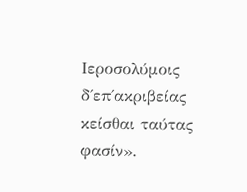Ιεροσολύμοις δ΄επ΄ακριβείας κείσθαι ταύτας φασίν».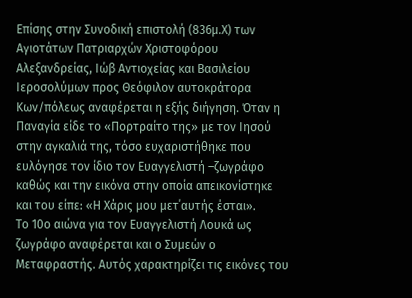Επίσης στην Συνοδική επιστολή (836μ.Χ) των Αγιοτάτων Πατριαρχών Χριστοφόρου Αλεξανδρείας, Ιώβ Αντιοχείας και Βασιλείου Ιεροσολύμων προς Θεόφιλον αυτοκράτορα Κων/πόλεως αναφέρεται η εξής διήγηση. Όταν η Παναγία είδε το «Πορτραίτο της» με τον Ιησού στην αγκαλιά της, τόσο ευχαριστήθηκε που ευλόγησε τον ίδιο τον Ευαγγελιστή –ζωγράφο καθώς και την εικόνα στην οποία απεικονίστηκε και του είπε: «Η Χάρις μου μετ΄αυτής έσται».
Το 10ο αιώνα για τον Ευαγγελιστή Λουκά ως ζωγράφο αναφέρεται και ο Συμεών ο Μεταφραστής. Αυτός χαρακτηρίζει τις εικόνες του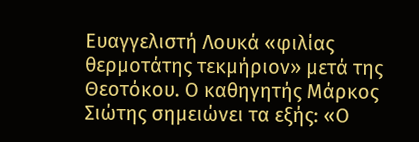Ευαγγελιστή Λουκά «φιλίας  θερμοτάτης τεκμήριον» μετά της Θεοτόκου. Ο καθηγητής Μάρκος Σιώτης σημειώνει τα εξής: «Ο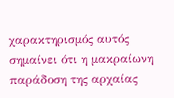χαρακτηρισμός αυτός σημαίνει ότι η μακραίωνη παράδοση της αρχαίας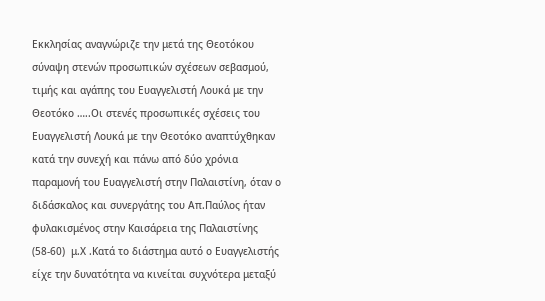Εκκλησίας αναγνώριζε την μετά της Θεοτόκου σύναψη στενών προσωπικών σχέσεων σεβασμού, τιμής και αγάπης του Ευαγγελιστή Λουκά με την Θεοτόκο …..Οι στενές προσωπικές σχέσεις του Ευαγγελιστή Λουκά με την Θεοτόκο αναπτύχθηκαν κατά την συνεχή και πάνω από δύο χρόνια παραμονή του Ευαγγελιστή στην Παλαιστίνη, όταν ο διδάσκαλος και συνεργάτης του Απ.Παύλος ήταν φυλακισμένος στην Καισάρεια της Παλαιστίνης (58-60)  μ.Χ .Κατά το διάστημα αυτό ο Ευαγγελιστής  είχε την δυνατότητα να κινείται συχνότερα μεταξύ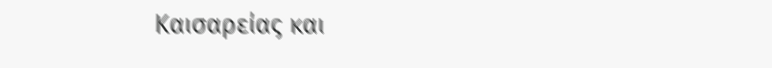Καισαρείας και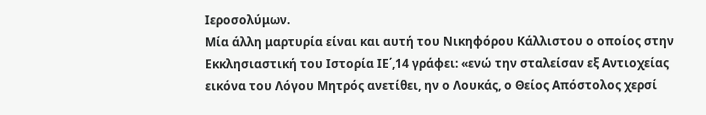Ιεροσολύμων.
Μία άλλη μαρτυρία είναι και αυτή του Νικηφόρου Κάλλιστου ο οποίος στην Εκκλησιαστική του Ιστορία ΙΕ΄,14 γράφει: «ενώ την σταλείσαν εξ Αντιοχείας εικόνα του Λόγου Μητρός ανετίθει, ην ο Λουκάς, ο Θείος Απόστολος χερσί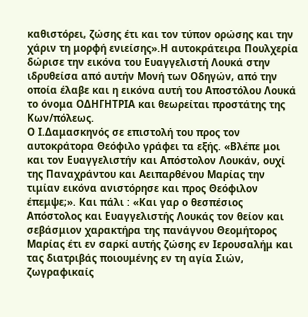καθιστόρει, ζώσης έτι και τον τύπον ορώσης και την χάριν τη μορφή ενιείσης».Η αυτοκράτειρα Πουλχερία δώρισε την εικόνα του Ευαγγελιστή Λουκά στην ιδρυθείσα από αυτήν Μονή των Οδηγών, από την οποία έλαβε και η εικόνα αυτή του Αποστόλου Λουκά το όνομα ΟΔΗΓΗΤΡΙΑ και θεωρείται προστάτης της Κων/πόλεως.
Ο Ι.Δαμασκηνός σε επιστολή του προς τον αυτοκράτορα Θεόφιλο γράφει τα εξής. «Βλέπε μοι και τον Ευαγγελιστήν και Απόστολον Λουκάν, ουχί της Παναχράντου και Αειπαρθένου Μαρίας την τιμίαν εικόνα ανιστόρησε και προς Θεόφιλον έπεμψε;». Και πάλι : «Και γαρ ο θεσπέσιος Απόστολος και Ευαγγελιστής Λουκάς τον θείον και σεβάσμιον χαρακτήρα της πανάγνου Θεομήτορος Μαρίας έτι εν σαρκί αυτής ζώσης εν Ιερουσαλήμ και τας διατριβάς ποιουμένης εν τη αγία Σιών, ζωγραφικαίς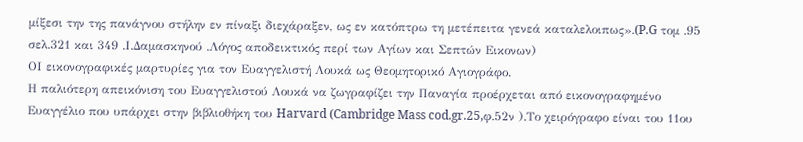μίξεσι την της πανάγνου στήλην εν πίναξι διεχάραξεν, ως εν κατόπτρω τη μετέπειτα γενεά καταλελοιπως».(P.G τομ .95 σελ.321 και 349 .Ι.Δαμασκηνού .Λόγος αποδεικτικός περί των Αγίων και Σεπτών Εικονων)
ΟΙ εικονογραφικές μαρτυρίες για τον Ευαγγελιστή Λουκά ως Θεομητορικό Αγιογράφο.
Η παλιότερη απεικόνιση του Ευαγγελιστού Λουκά να ζωγραφίζει την Παναγία προέρχεται από εικονογραφημένο Ευαγγέλιο που υπάρχει στην βιβλιοθήκη του Harvard (Cambridge Mass cod.gr.25,φ.52ν ).Το χειρόγραφο είναι του 11ου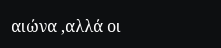αιώνα ,αλλά οι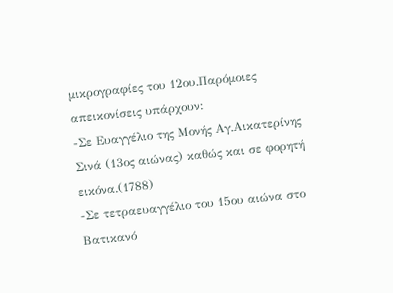μικρογραφίες του 12ου.Παρόμοιες απεικονίσεις υπάρχουν:
-Σε Ευαγγέλιο της Μονής Αγ.Αικατερίνης Σινά (13ος αιώνας) καθώς και σε φορητή εικόνα.(1788)
-Σε τετραευαγγέλιο του 15ου αιώνα στο Βατικανό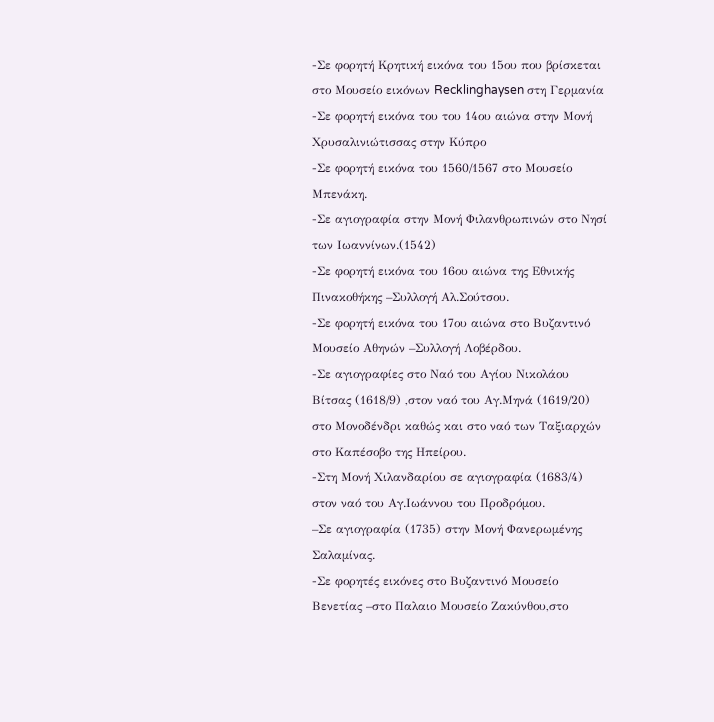-Σε φορητή Κρητική εικόνα του 15ου που βρίσκεται στο Μουσείο εικόνων Recklinghaysen στη Γερμανία
-Σε φορητή εικόνα του του 14ου αιώνα στην Μονή Χρυσαλινιώτισσας στην Κύπρο
-Σε φορητή εικόνα του 1560/1567 στο Μουσείο Μπενάκη.
-Σε αγιογραφία στην Μονή Φιλανθρωπινών στο Νησί των Ιωαννίνων.(1542)
-Σε φορητή εικόνα του 16ου αιώνα της Εθνικής Πινακοθήκης –Συλλογή Αλ.Σούτσου.
-Σε φορητή εικόνα του 17ου αιώνα στο Βυζαντινό Μουσείο Αθηνών –Συλλογή Λοβέρδου.
-Σε αγιογραφίες στο Ναό του Αγίου Νικολάου Βίτσας (1618/9) ,στον ναό του Αγ.Μηνά (1619/20) στο Μονοδένδρι καθώς και στο ναό των Ταξιαρχών στο Καπέσοβο της Ηπείρου.
-Στη Μονή Χιλανδαρίου σε αγιογραφία (1683/4) στον ναό του Αγ.Ιωάννου του Προδρόμου.
–Σε αγιογραφία (1735) στην Μονή Φανερωμένης Σαλαμίνας.
-Σε φορητές εικόνες στο Βυζαντινό Μουσείο Βενετίας –στο Παλαιο Μουσείο Ζακύνθου,στο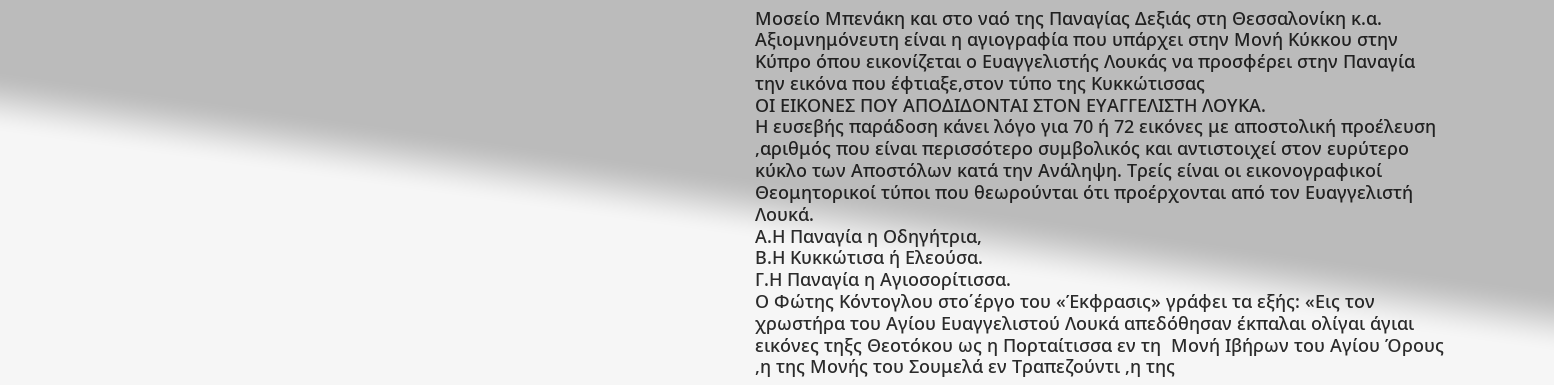Μοσείο Μπενάκη και στο ναό της Παναγίας Δεξιάς στη Θεσσαλονίκη κ.α.
Αξιομνημόνευτη είναι η αγιογραφία που υπάρχει στην Μονή Κύκκου στην Κύπρο όπου εικονίζεται ο Ευαγγελιστής Λουκάς να προσφέρει στην Παναγία την εικόνα που έφτιαξε,στον τύπο της Κυκκώτισσας
ΟΙ ΕΙΚΟΝΕΣ ΠΟΥ ΑΠΟΔΙΔΟΝΤΑΙ ΣΤΟΝ ΕΥΑΓΓΕΛΙΣΤΗ ΛΟΥΚΑ.
Η ευσεβής παράδοση κάνει λόγο για 70 ή 72 εικόνες με αποστολική προέλευση ,αριθμός που είναι περισσότερο συμβολικός και αντιστοιχεί στον ευρύτερο κύκλο των Αποστόλων κατά την Ανάληψη. Τρείς είναι οι εικονογραφικοί  Θεομητορικοί τύποι που θεωρούνται ότι προέρχονται από τον Ευαγγελιστή Λουκά.
Α.Η Παναγία η Οδηγήτρια,
Β.Η Κυκκώτισα ή Ελεούσα.
Γ.Η Παναγία η Αγιοσορίτισσα.
Ο Φώτης Κόντογλου στο΄έργο του «Έκφρασις» γράφει τα εξής: «Εις τον χρωστήρα του Αγίου Ευαγγελιστού Λουκά απεδόθησαν έκπαλαι ολίγαι άγιαι εικόνες τηξς Θεοτόκου ως η Πορταίτισσα εν τη  Μονή Ιβήρων του Αγίου Όρους ,η της Μονής του Σουμελά εν Τραπεζούντι ,η της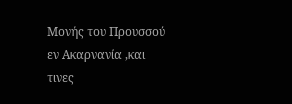Μονής του Προυσσού εν Ακαρνανία ,και τινες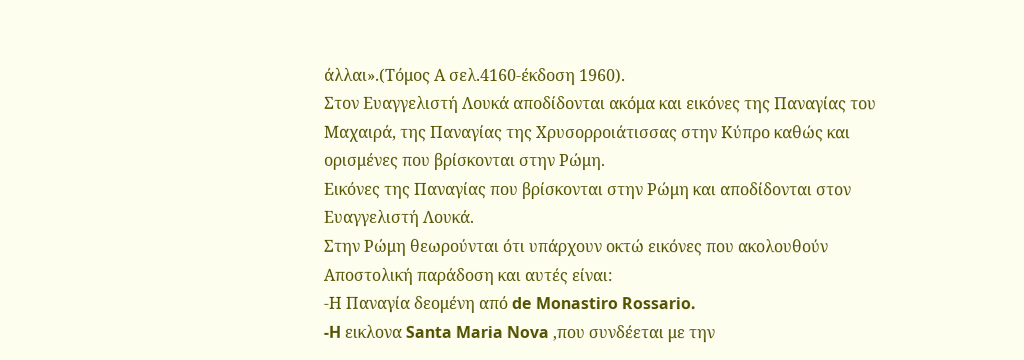άλλαι».(Τόμος Α σελ.4160-έκδοση 1960).
Στον Ευαγγελιστή Λουκά αποδίδονται ακόμα και εικόνες της Παναγίας του Μαχαιρά, της Παναγίας της Χρυσορροιάτισσας στην Κύπρο καθώς και ορισμένες που βρίσκονται στην Ρώμη.
Εικόνες της Παναγίας που βρίσκονται στην Ρώμη και αποδίδονται στον Ευαγγελιστή Λουκά.
Στην Ρώμη θεωρούνται ότι υπάρχουν οκτώ εικόνες που ακολουθούν Αποστολική παράδοση και αυτές είναι:
-Η Παναγία δεομένη από de Monastiro Rossario.
-H εικλονα Santa Maria Nova ,που συνδέεται με την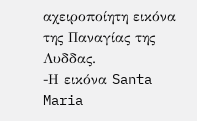αχειροποίητη εικόνα της Παναγίας της Λυδδας.
-Η εικόνα Santa Maria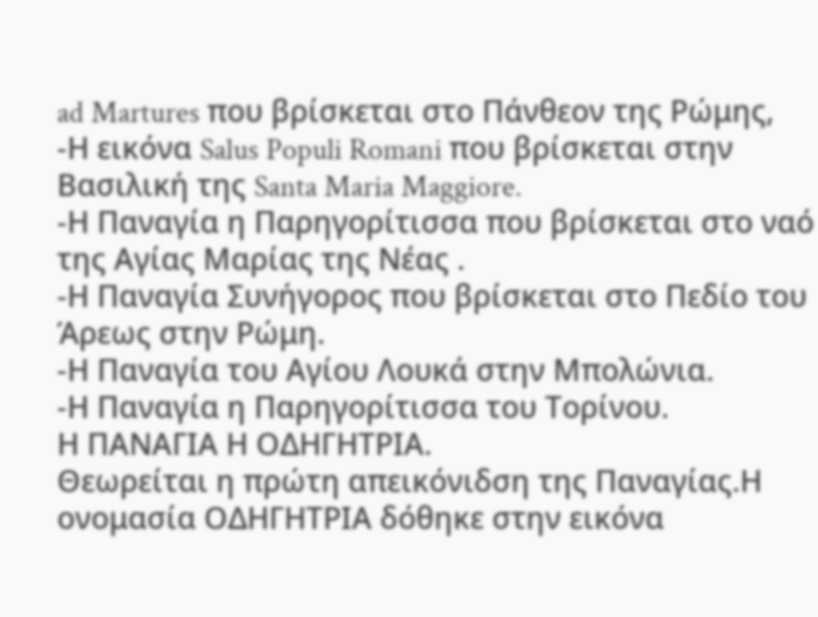ad Martures που βρίσκεται στο Πάνθεον της Ρώμης,
-Η εικόνα Salus Populi Romani που βρίσκεται στην Βασιλική της Santa Maria Maggiore.
-Η Παναγία η Παρηγορίτισσα που βρίσκεται στο ναό της Αγίας Μαρίας της Νέας .
-Η Παναγία Συνήγορος που βρίσκεται στο Πεδίο του Άρεως στην Ρώμη.
-Η Παναγία του Αγίου Λουκά στην Μπολώνια.
-Η Παναγία η Παρηγορίτισσα του Τορίνου.
Η ΠΑΝΑΓΙΑ Η ΟΔΗΓΗΤΡΙΑ.
Θεωρείται η πρώτη απεικόνιδση της Παναγίας.Η ονομασία ΟΔΗΓΗΤΡΙΑ δόθηκε στην εικόνα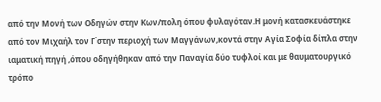από την Μονή των Οδηγών στην Κων/πολη όπου φυλαγόταν.Η μονή κατασκευάστηκε από τον Μιχαήλ τον Γ΄στην περιοχή των Μαγγάνων,κοντά στην Αγία Σοφία δίπλα στην ιαματική πηγή ,όπου οδηγήθηκαν από την Παναγία δύο τυφλοί και με θαυματουργικό τρόπο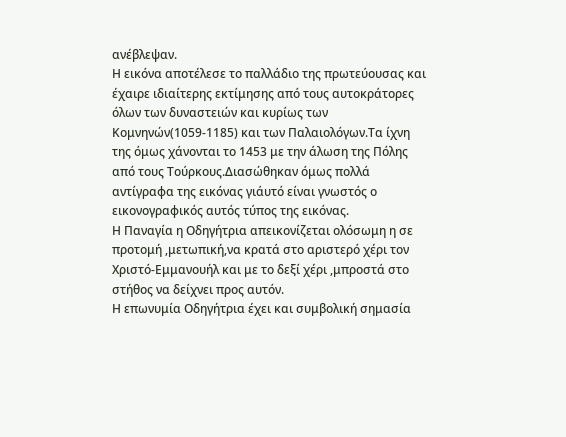ανέβλεψαν.
Η εικόνα αποτέλεσε το παλλάδιο της πρωτεύουσας και έχαιρε ιδιαίτερης εκτίμησης από τους αυτοκράτορες όλων των δυναστειών και κυρίως των Κομνηνών(1059-1185) και των Παλαιολόγων.Τα ίχνη της όμως χάνονται το 1453 με την άλωση της Πόλης από τους Τούρκους.Διασώθηκαν όμως πολλά αντίγραφα της εικόνας γιάυτό είναι γνωστός ο εικονογραφικός αυτός τύπος της εικόνας.
Η Παναγία η Οδηγήτρια απεικονίζεται ολόσωμη η σε προτομή ,μετωπική,να κρατά στο αριστερό χέρι τον Χριστό-Εμμανουήλ και με το δεξί χέρι ,μπροστά στο στήθος να δείχνει προς αυτόν.
Η επωνυμία Οδηγήτρια έχει και συμβολική σημασία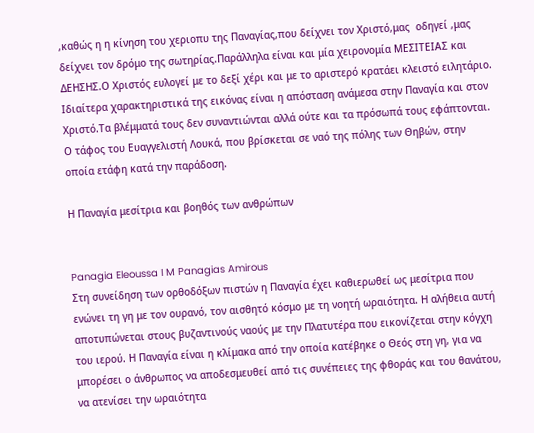,καθώς η η κίνηση του χεριοπυ της Παναγίας,που δείχνει τον Χριστό,μας  οδηγεί ,μας δείχνει τον δρόμο της σωτηρίας.Παράλληλα είναι και μία χειρονομία ΜΕΣΙΤΕΙΑΣ και ΔΕΗΣΗΣ.Ο Χριστός ευλογεί με το δεξί χέρι και με το αριστερό κρατάει κλειστό ειλητάριο. Ιδιαίτερα χαρακτηριστικά της εικόνας είναι η απόσταση ανάμεσα στην Παναγία και στον Χριστό.Τα βλέμματά τους δεν συναντιώνται αλλά ούτε και τα πρόσωπά τους εφάπτονται.
Ο τάφος του Ευαγγελιστή Λουκά, που βρίσκεται σε ναό της πόλης των Θηβών, στην οποία ετάφη κατά την παράδοση.

Η Παναγία μεσίτρια και βοηθός των ανθρώπων


Panagia Eleoussa I M Panagias Amirous
Στη συνείδηση των ορθοδόξων πιστών η Παναγία έχει καθιερωθεί ως μεσίτρια που ενώνει τη γη με τον ουρανό, τον αισθητό κόσμο με τη νοητή ωραιότητα. Η αλήθεια αυτή αποτυπώνεται στους βυζαντινούς ναούς με την Πλατυτέρα που εικονίζεται στην κόγχη του ιερού. Η Παναγία είναι η κλίμακα από την οποία κατέβηκε ο Θεός στη γη, για να μπορέσει ο άνθρωπος να αποδεσμευθεί από τις συνέπειες της φθοράς και του θανάτου, να ατενίσει την ωραιότητα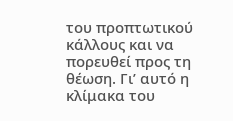του προπτωτικού κάλλους και να πορευθεί προς τη θέωση. Γι’ αυτό η κλίμακα του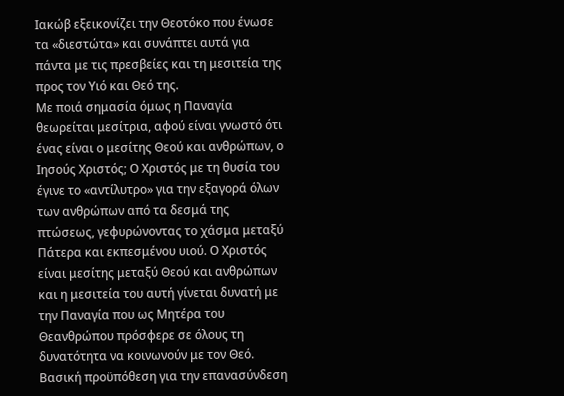Ιακώβ εξεικονίζει την Θεοτόκο που ένωσε τα «διεστώτα» και συνάπτει αυτά για πάντα με τις πρεσβείες και τη μεσιτεία της προς τον Υιό και Θεό της.
Με ποιά σημασία όμως η Παναγία θεωρείται μεσίτρια, αφού είναι γνωστό ότι ένας είναι ο μεσίτης Θεού και ανθρώπων, ο Ιησούς Χριστός; Ο Χριστός με τη θυσία του έγινε το «αντίλυτρο» για την εξαγορά όλων των ανθρώπων από τα δεσμά της πτώσεως, γεφυρώνοντας το χάσμα μεταξύ Πάτερα και εκπεσμένου υιού. Ο Χριστός είναι μεσίτης μεταξύ Θεού και ανθρώπων και η μεσιτεία του αυτή γίνεται δυνατή με την Παναγία που ως Μητέρα του Θεανθρώπου πρόσφερε σε όλους τη δυνατότητα να κοινωνούν με τον Θεό.
Βασική προϋπόθεση για την επανασύνδεση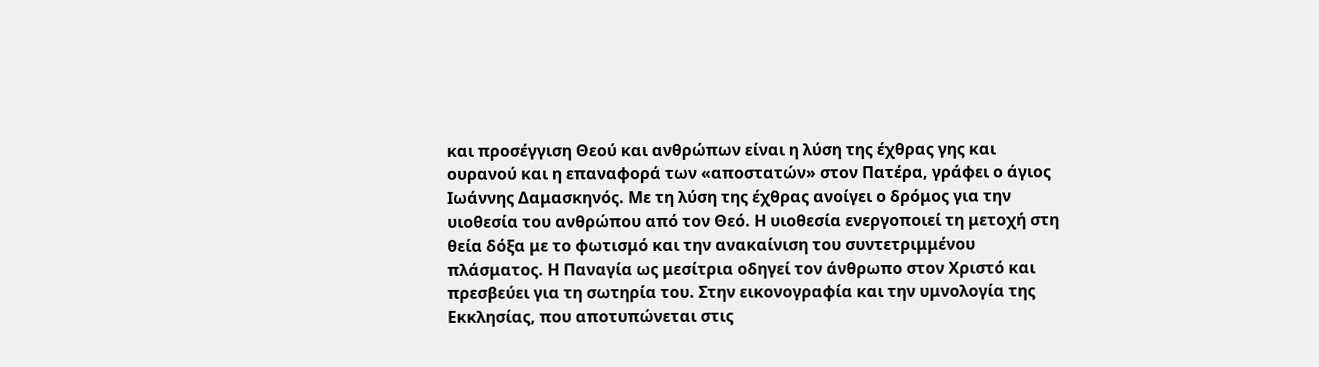και προσέγγιση Θεού και ανθρώπων είναι η λύση της έχθρας γης και ουρανού και η επαναφορά των «αποστατών» στον Πατέρα, γράφει ο άγιος Ιωάννης Δαμασκηνός. Με τη λύση της έχθρας ανοίγει ο δρόμος για την υιοθεσία του ανθρώπου από τον Θεό. Η υιοθεσία ενεργοποιεί τη μετοχή στη θεία δόξα με το φωτισμό και την ανακαίνιση του συντετριμμένου πλάσματος. Η Παναγία ως μεσίτρια οδηγεί τον άνθρωπο στον Χριστό και πρεσβεύει για τη σωτηρία του. Στην εικονογραφία και την υμνολογία της Εκκλησίας, που αποτυπώνεται στις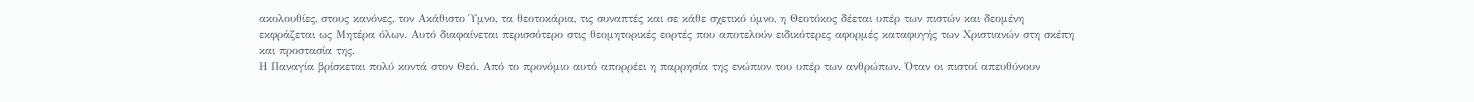ακολουθίες, στους κανόνες, τον Ακάθιστο Ύμνο, τα θεοτοκάρια, τις συναπτές και σε κάθε σχετικό ύμνο, η Θεοτόκος δέεται υπέρ των πιστών και δεομένη εκφράζεται ως Μητέρα όλων. Αυτό διαφαίνεται περισσότερο στις θεομητορικές εορτές που αποτελούν ειδικότερες αφορμές καταφυγής των Χριστιανών στη σκέπη και προστασία της.
Η Παναγία βρίσκεται πολύ κοντά στον Θεό. Από το προνόμιο αυτό απορρέει η παρρησία της ενώπιον του υπέρ των ανθρώπων. Όταν οι πιστοί απευθύνουν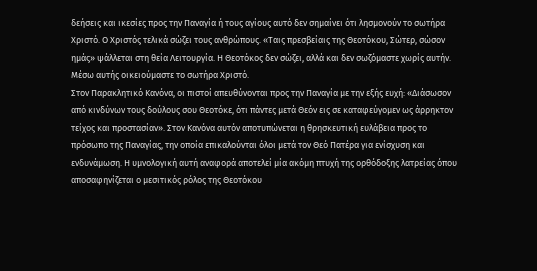δεήσεις και ικεσίες προς την Παναγία ή τους αγίους αυτό δεν σημαίνει ότι λησμονούν το σωτήρα Χριστό. Ο Χριστός τελικά σώζει τους ανθρώπους. «Ταις πρεσβείαις της Θεοτόκου, Σώτερ, σώσον ημάς» ψάλλεται στη θεία Λειτουργία. Η Θεοτόκος δεν σώζει, αλλά και δεν σωζόμαστε χωρίς αυτήν. Μέσω αυτής οικειούμαστε το σωτήρα Χριστό.
Στον Παρακλητικό Κανόνα, οι πιστοί απευθύνονται προς την Παναγία με την εξής ευχή: «Διάσωσον από κινδύνων τους δούλους σου Θεοτόκε, ότι πάντες μετά Θεόν εις σε καταφεύγομεν ως άρρηκτον τείχος και προστασίαν». Στον Κανόνα αυτόν αποτυπώνεται η θρησκευτική ευλάβεια προς το πρόσωπο της Παναγίας, την οποία επικαλούνται όλοι μετά τον Θεό Πατέρα για ενίσχυση και ενδυνάμωση. Η υμνολογική αυτή αναφορά αποτελεί μία ακόμη πτυχή της ορθόδοξης λατρείας όπου αποσαφηνίζεται ο μεσιτικός ρόλος της Θεοτόκου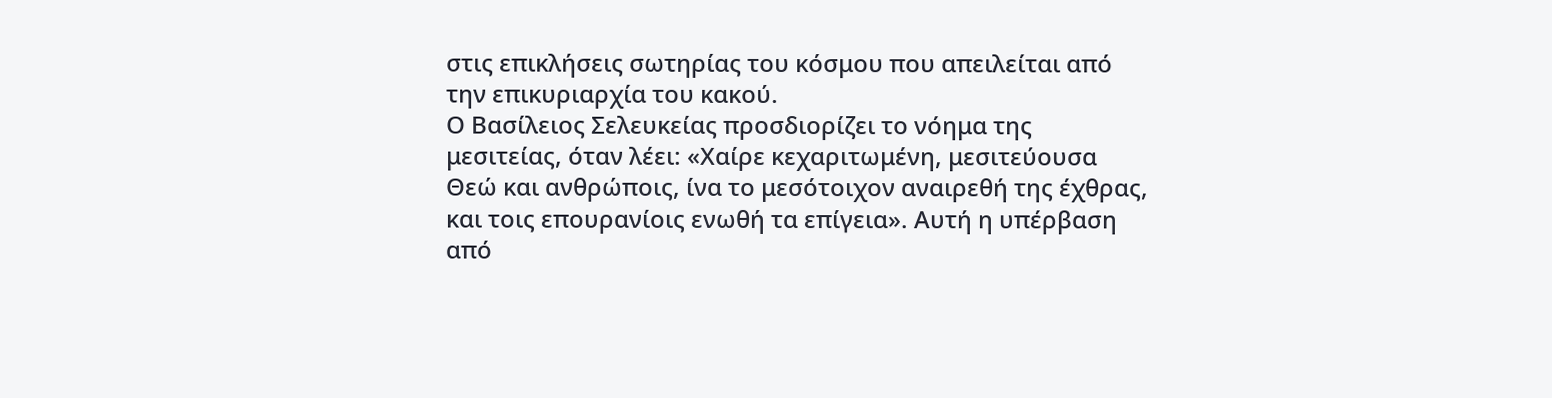στις επικλήσεις σωτηρίας του κόσμου που απειλείται από την επικυριαρχία του κακού.
Ο Βασίλειος Σελευκείας προσδιορίζει το νόημα της μεσιτείας, όταν λέει: «Χαίρε κεχαριτωμένη, μεσιτεύουσα Θεώ και ανθρώποις, ίνα το μεσότοιχον αναιρεθή της έχθρας, και τοις επουρανίοις ενωθή τα επίγεια». Αυτή η υπέρβαση από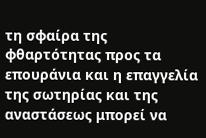τη σφαίρα της φθαρτότητας προς τα επουράνια και η επαγγελία της σωτηρίας και της αναστάσεως μπορεί να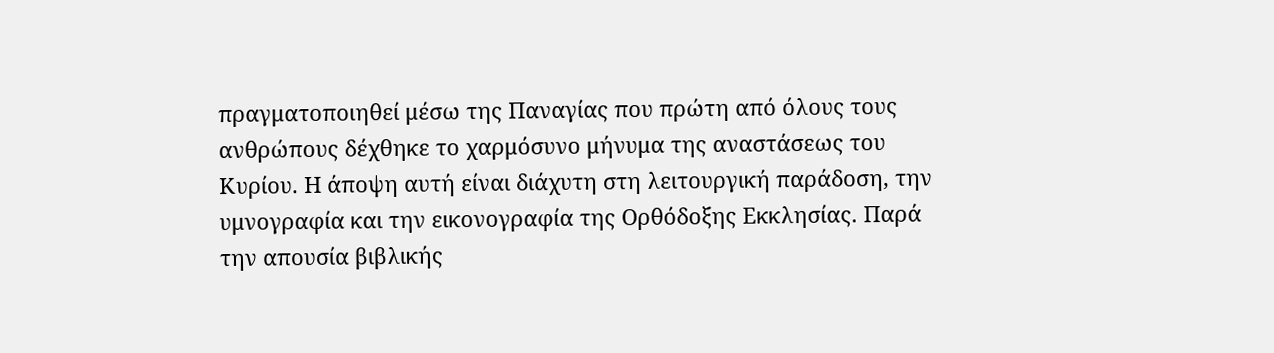πραγματοποιηθεί μέσω της Παναγίας που πρώτη από όλους τους ανθρώπους δέχθηκε το χαρμόσυνο μήνυμα της αναστάσεως του Κυρίου. Η άποψη αυτή είναι διάχυτη στη λειτουργική παράδοση, την υμνογραφία και την εικονογραφία της Ορθόδοξης Εκκλησίας. Παρά την απουσία βιβλικής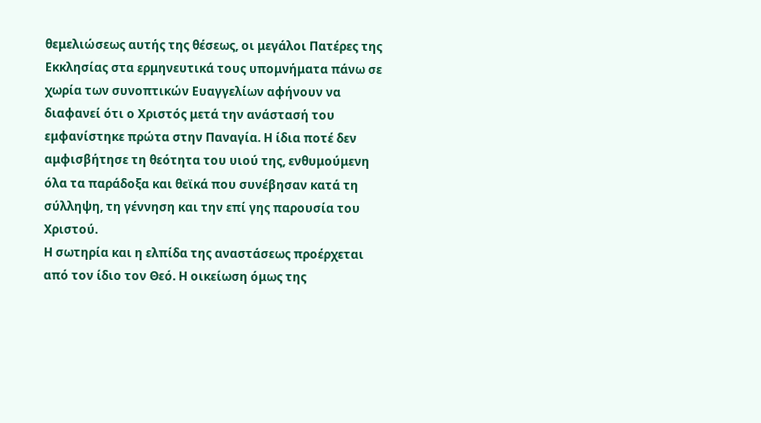θεμελιώσεως αυτής της θέσεως, οι μεγάλοι Πατέρες της Εκκλησίας στα ερμηνευτικά τους υπομνήματα πάνω σε χωρία των συνοπτικών Ευαγγελίων αφήνουν να διαφανεί ότι ο Χριστός μετά την ανάστασή του εμφανίστηκε πρώτα στην Παναγία. Η ίδια ποτέ δεν αμφισβήτησε τη θεότητα του υιού της, ενθυμούμενη όλα τα παράδοξα και θεϊκά που συνέβησαν κατά τη σύλληψη, τη γέννηση και την επί γης παρουσία του Χριστού.
Η σωτηρία και η ελπίδα της αναστάσεως προέρχεται από τον ίδιο τον Θεό. Η οικείωση όμως της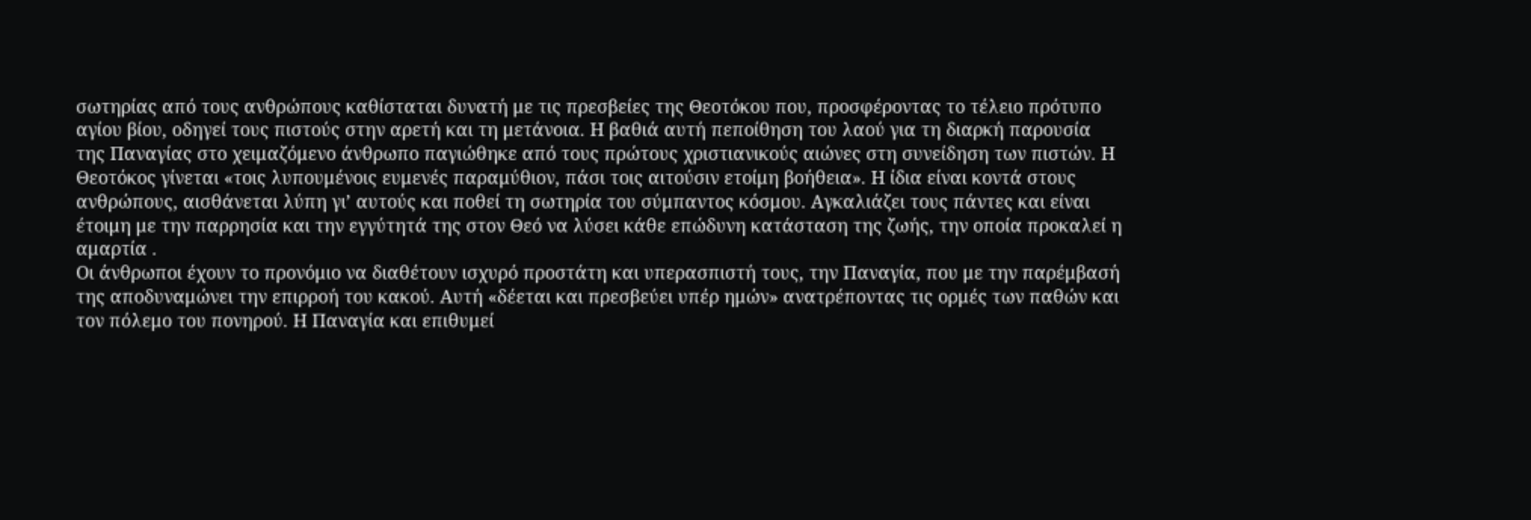σωτηρίας από τους ανθρώπους καθίσταται δυνατή με τις πρεσβείες της Θεοτόκου που, προσφέροντας το τέλειο πρότυπο αγίου βίου, οδηγεί τους πιστούς στην αρετή και τη μετάνοια. Η βαθιά αυτή πεποίθηση του λαού για τη διαρκή παρουσία της Παναγίας στο χειμαζόμενο άνθρωπο παγιώθηκε από τους πρώτους χριστιανικούς αιώνες στη συνείδηση των πιστών. Η Θεοτόκος γίνεται «τοις λυπουμένοις ευμενές παραμύθιον, πάσι τοις αιτούσιν ετοίμη βοήθεια». Η ίδια είναι κοντά στους ανθρώπους, αισθάνεται λύπη γι’ αυτούς και ποθεί τη σωτηρία του σύμπαντος κόσμου. Αγκαλιάζει τους πάντες και είναι έτοιμη με την παρρησία και την εγγύτητά της στον Θεό να λύσει κάθε επώδυνη κατάσταση της ζωής, την οποία προκαλεί η αμαρτία .
Οι άνθρωποι έχουν το προνόμιο να διαθέτουν ισχυρό προστάτη και υπερασπιστή τους, την Παναγία, που με την παρέμβασή της αποδυναμώνει την επιρροή του κακού. Αυτή «δέεται και πρεσβεύει υπέρ ημών» ανατρέποντας τις ορμές των παθών και τον πόλεμο του πονηρού. Η Παναγία και επιθυμεί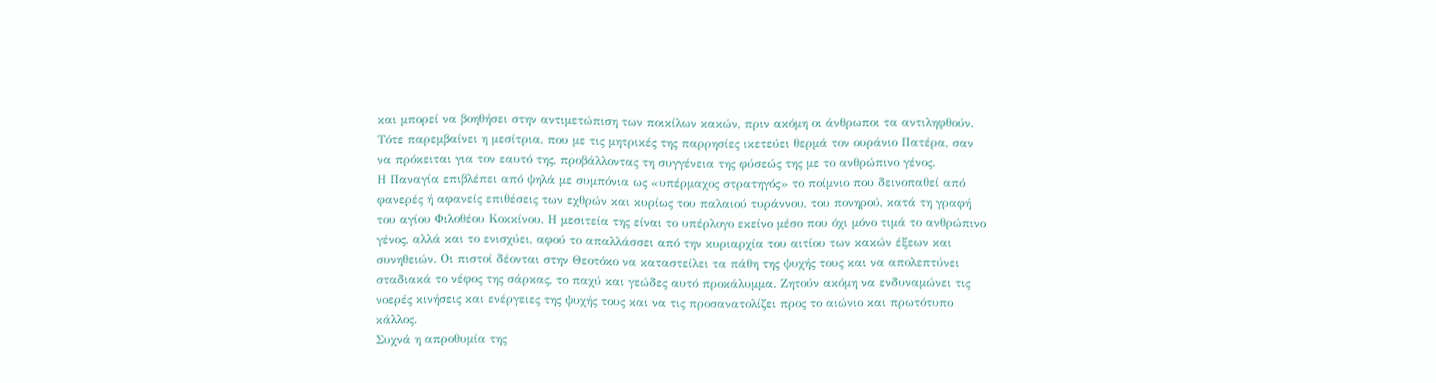και μπορεί να βοηθήσει στην αντιμετώπιση των ποικίλων κακών, πριν ακόμη οι άνθρωποι τα αντιληφθούν. Τότε παρεμβαίνει η μεσίτρια, που με τις μητρικές της παρρησίες ικετεύει θερμά τον ουράνιο Πατέρα, σαν να πρόκειται για τον εαυτό της, προβάλλοντας τη συγγένεια της φύσεώς της με το ανθρώπινο γένος.
Η Παναγία επιβλέπει από ψηλά με συμπόνια ως «υπέρμαχος στρατηγός» το ποίμνιο που δεινοπαθεί από φανερές ή αφανείς επιθέσεις των εχθρών και κυρίως του παλαιού τυράννου, του πονηρού, κατά τη γραφή του αγίου Φιλοθέου Κοκκίνου. Η μεσιτεία της είναι το υπέρλογο εκείνο μέσο που όχι μόνο τιμά το ανθρώπινο γένος, αλλά και το ενισχύει, αφού το απαλλάσσει από την κυριαρχία του αιτίου των κακών έξεων και συνηθειών. Οι πιστοί δέονται στην Θεοτόκο να καταστείλει τα πάθη της ψυχής τους και να απολεπτύνει σταδιακά το νέφος της σάρκας, το παχύ και γεώδες αυτό προκάλυμμα. Ζητούν ακόμη να ενδυναμώνει τις νοερές κινήσεις και ενέργειες της ψυχής τους και να τις προσανατολίζει προς το αιώνιο και πρωτότυπο κάλλος.
Συχνά η απροθυμία της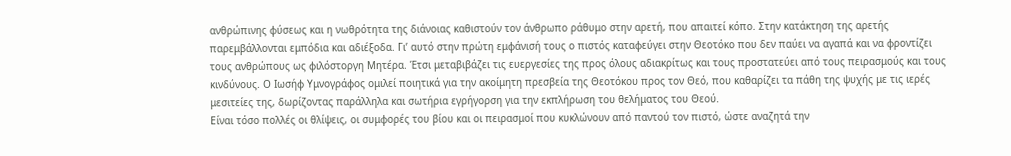ανθρώπινης φύσεως και η νωθρότητα της διάνοιας καθιστούν τον άνθρωπο ράθυμο στην αρετή, που απαιτεί κόπο. Στην κατάκτηση της αρετής παρεμβάλλονται εμπόδια και αδιέξοδα. Γι’ αυτό στην πρώτη εμφάνισή τους ο πιστός καταφεύγει στην Θεοτόκο που δεν παύει να αγαπά και να φροντίζει τους ανθρώπους ως φιλόστοργη Μητέρα. Έτσι μεταβιβάζει τις ευεργεσίες της προς όλους αδιακρίτως και τους προστατεύει από τους πειρασμούς και τους κινδύνους. Ο Ιωσήφ Υμνογράφος ομιλεί ποιητικά για την ακοίμητη πρεσβεία της Θεοτόκου προς τον Θεό, που καθαρίζει τα πάθη της ψυχής με τις ιερές μεσιτείες της, δωρίζοντας παράλληλα και σωτήρια εγρήγορση για την εκπλήρωση του θελήματος του Θεού.
Είναι τόσο πολλές οι θλίψεις, οι συμφορές του βίου και οι πειρασμοί που κυκλώνουν από παντού τον πιστό, ώστε αναζητά την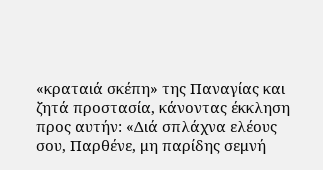«κραταιά σκέπη» της Παναγίας και ζητά προστασία, κάνοντας έκκληση προς αυτήν: «Διά σπλάχνα ελέους σου, Παρθένε, μη παρίδης σεμνή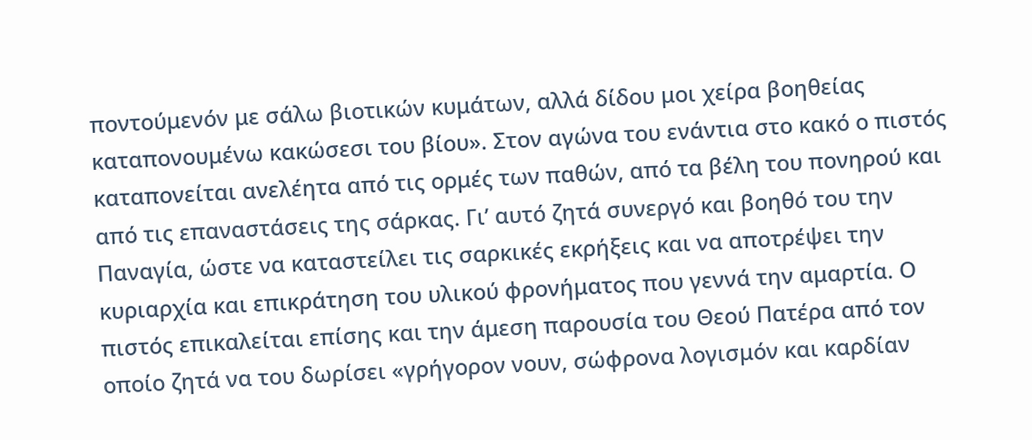ποντούμενόν με σάλω βιοτικών κυμάτων, αλλά δίδου μοι χείρα βοηθείας καταπονουμένω κακώσεσι του βίου». Στον αγώνα του ενάντια στο κακό ο πιστός καταπονείται ανελέητα από τις ορμές των παθών, από τα βέλη του πονηρού και από τις επαναστάσεις της σάρκας. Γι’ αυτό ζητά συνεργό και βοηθό του την Παναγία, ώστε να καταστείλει τις σαρκικές εκρήξεις και να αποτρέψει την κυριαρχία και επικράτηση του υλικού φρονήματος που γεννά την αμαρτία. Ο πιστός επικαλείται επίσης και την άμεση παρουσία του Θεού Πατέρα από τον οποίο ζητά να του δωρίσει «γρήγορον νουν, σώφρονα λογισμόν και καρδίαν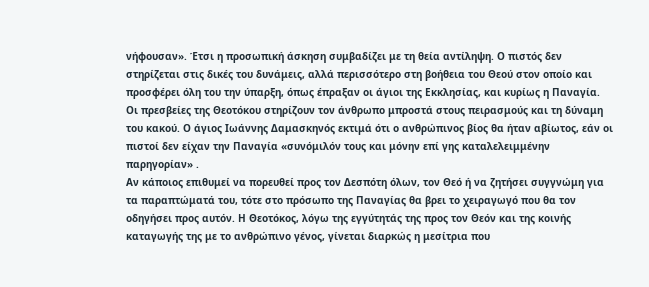νήφουσαν». Έτσι η προσωπική άσκηση συμβαδίζει με τη θεία αντίληψη. Ο πιστός δεν στηρίζεται στις δικές του δυνάμεις, αλλά περισσότερο στη βοήθεια του Θεού στον οποίο και προσφέρει όλη του την ύπαρξη, όπως έπραξαν οι άγιοι της Εκκλησίας, και κυρίως η Παναγία.
Οι πρεσβείες της Θεοτόκου στηρίζουν τον άνθρωπο μπροστά στους πειρασμούς και τη δύναμη του κακού. Ο άγιος Ιωάννης Δαμασκηνός εκτιμά ότι ο ανθρώπινος βίος θα ήταν αβίωτος, εάν οι πιστοί δεν είχαν την Παναγία «συνόμιλόν τους και μόνην επί γης καταλελειμμένην παρηγορίαν» .
Αν κάποιος επιθυμεί να πορευθεί προς τον Δεσπότη όλων, τον Θεό ή να ζητήσει συγγνώμη για τα παραπτώματά του, τότε στο πρόσωπο της Παναγίας θα βρει το χειραγωγό που θα τον οδηγήσει προς αυτόν. Η Θεοτόκος, λόγω της εγγύτητάς της προς τον Θεόν και της κοινής καταγωγής της με το ανθρώπινο γένος, γίνεται διαρκώς η μεσίτρια που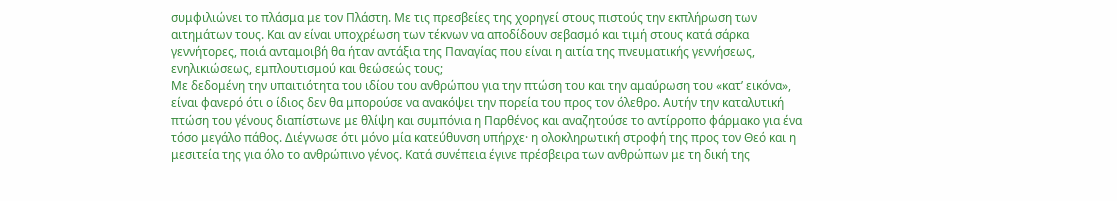συμφιλιώνει το πλάσμα με τον Πλάστη. Με τις πρεσβείες της χορηγεί στους πιστούς την εκπλήρωση των αιτημάτων τους. Και αν είναι υποχρέωση των τέκνων να αποδίδουν σεβασμό και τιμή στους κατά σάρκα γεννήτορες, ποιά ανταμοιβή θα ήταν αντάξια της Παναγίας που είναι η αιτία της πνευματικής γεννήσεως, ενηλικιώσεως, εμπλουτισμού και θεώσεώς τους;
Με δεδομένη την υπαιτιότητα του ιδίου του ανθρώπου για την πτώση του και την αμαύρωση του «κατ’ εικόνα», είναι φανερό ότι ο ίδιος δεν θα μπορούσε να ανακόψει την πορεία του προς τον όλεθρο. Αυτήν την καταλυτική πτώση του γένους διαπίστωνε με θλίψη και συμπόνια η Παρθένος και αναζητούσε το αντίρροπο φάρμακο για ένα τόσο μεγάλο πάθος. Διέγνωσε ότι μόνο μία κατεύθυνση υπήρχε· η ολοκληρωτική στροφή της προς τον Θεό και η μεσιτεία της για όλο το ανθρώπινο γένος. Κατά συνέπεια έγινε πρέσβειρα των ανθρώπων με τη δική της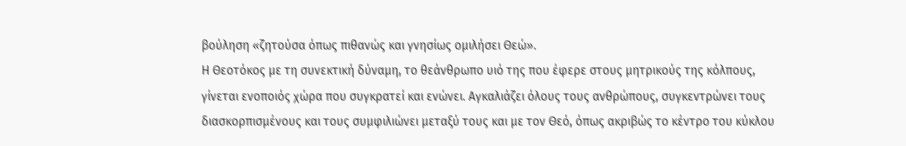βούληση «ζητούσα όπως πιθανώς και γνησίως ομιλήσει Θεώ».
Η Θεοτόκος με τη συνεκτική δύναμη, το θεάνθρωπο υιό της που έφερε στους μητρικούς της κόλπους, γίνεται ενοποιός χώρα που συγκρατεί και ενώνει. Αγκαλιάζει όλους τους ανθρώπους, συγκεντρώνει τους διασκορπισμένους και τους συμφιλιώνει μεταξύ τους και με τον Θεό, όπως ακριβώς το κέντρο του κύκλου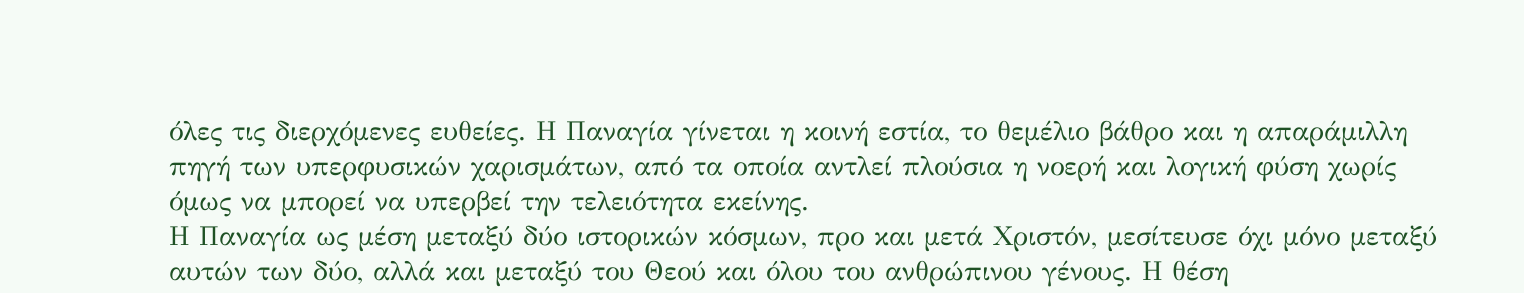όλες τις διερχόμενες ευθείες. Η Παναγία γίνεται η κοινή εστία, το θεμέλιο βάθρο και η απαράμιλλη πηγή των υπερφυσικών χαρισμάτων, από τα οποία αντλεί πλούσια η νοερή και λογική φύση χωρίς όμως να μπορεί να υπερβεί την τελειότητα εκείνης.
Η Παναγία ως μέση μεταξύ δύο ιστορικών κόσμων, προ και μετά Χριστόν, μεσίτευσε όχι μόνο μεταξύ αυτών των δύο, αλλά και μεταξύ του Θεού και όλου του ανθρώπινου γένους. Η θέση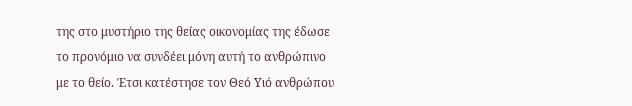της στο μυστήριο της θείας οικονομίας της έδωσε το προνόμιο να συνδέει μόνη αυτή το ανθρώπινο με το θείο. Έτσι κατέστησε τον Θεό Υιό ανθρώπου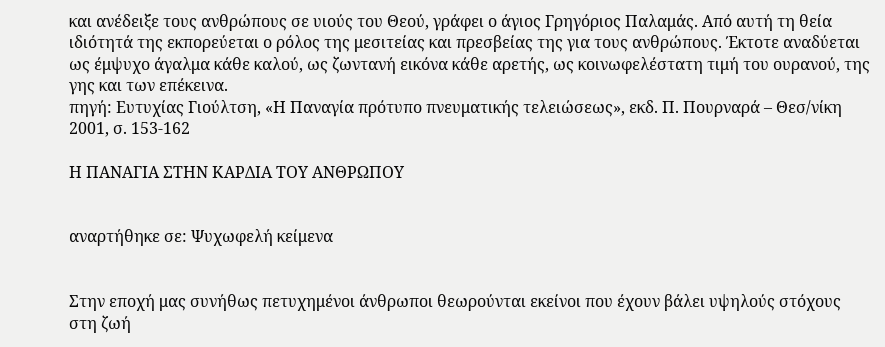και ανέδειξε τους ανθρώπους σε υιούς του Θεού, γράφει ο άγιος Γρηγόριος Παλαμάς. Από αυτή τη θεία ιδιότητά της εκπορεύεται ο ρόλος της μεσιτείας και πρεσβείας της για τους ανθρώπους. Έκτοτε αναδύεται ως έμψυχο άγαλμα κάθε καλού, ως ζωντανή εικόνα κάθε αρετής, ως κοινωφελέστατη τιμή του ουρανού, της γης και των επέκεινα.
πηγή: Ευτυχίας Γιούλτση, «Η Παναγία πρότυπο πνευματικής τελειώσεως», εκδ. Π. Πουρναρά – Θεσ/νίκη 2001, σ. 153-162

Η ΠΑΝΑΓΙΑ ΣΤΗΝ ΚΑΡΔΙΑ ΤΟΥ ΑΝΘΡΩΠΟΥ


αναρτήθηκε σε: Ψυχωφελή κείμενα


Στην εποχή μας συνήθως πετυχημένοι άνθρωποι θεωρούνται εκείνοι που έχουν βάλει υψηλούς στόχους στη ζωή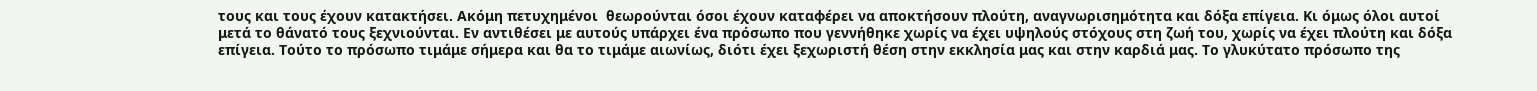τους και τους έχουν κατακτήσει. Ακόμη πετυχημένοι  θεωρούνται όσοι έχουν καταφέρει να αποκτήσουν πλούτη, αναγνωρισημότητα και δόξα επίγεια. Κι όμως όλοι αυτοί μετά το θάνατό τους ξεχνιούνται. Εν αντιθέσει με αυτούς υπάρχει ένα πρόσωπο που γεννήθηκε χωρίς να έχει υψηλούς στόχους στη ζωή του, χωρίς να έχει πλούτη και δόξα επίγεια. Τούτο το πρόσωπο τιμάμε σήμερα και θα το τιμάμε αιωνίως, διότι έχει ξεχωριστή θέση στην εκκλησία μας και στην καρδιά μας. Το γλυκύτατο πρόσωπο της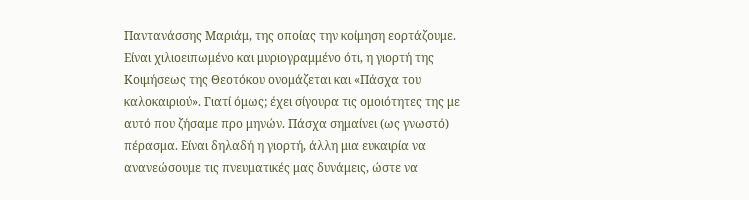Παντανάσσης Μαριάμ, της οποίας την κοίμηση εορτάζουμε.
Είναι χιλιοειπωμένο και μυριογραμμένο ότι, η γιορτή της Κοιμήσεως της Θεοτόκου ονομάζεται και «Πάσχα του καλοκαιριού». Γιατί όμως; έχει σίγουρα τις ομοιότητες της με αυτό που ζήσαμε προ μηνών. Πάσχα σημαίνει (ως γνωστό) πέρασμα. Είναι δηλαδή η γιορτή, άλλη μια ευκαιρία να ανανεώσουμε τις πνευματικές μας δυνάμεις, ώστε να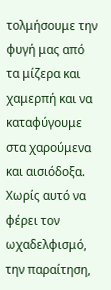τολμήσουμε την φυγή μας από τα μίζερα και χαμερπή και να καταφύγουμε στα χαρούμενα και αισιόδοξα. Χωρίς αυτό να φέρει τον ωχαδελφισμό, την παραίτηση,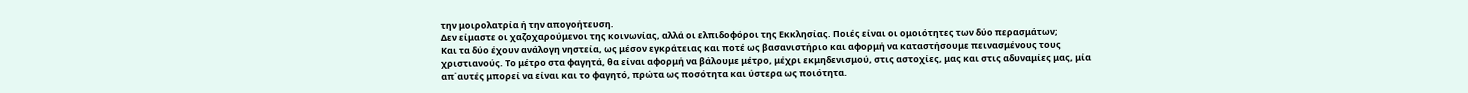την μοιρολατρία ή την απογοήτευση.
Δεν είμαστε οι χαζοχαρούμενοι της κοινωνίας, αλλά οι ελπιδοφόροι της Εκκλησίας. Ποιές είναι οι ομοιότητες των δύο περασμάτων;
Και τα δύο έχουν ανάλογη νηστεία, ως μέσον εγκράτειας και ποτέ ως βασανιστήριο και αφορμή να καταστήσουμε πεινασμένους τους χριστιανούς. Το μέτρο στα φαγητά, θα είναι αφορμή να βάλουμε μέτρο, μέχρι εκμηδενισμού, στις αστοχίες, μας και στις αδυναμίες μας, μία απ΄αυτές μπορεί να είναι και το φαγητό, πρώτα ως ποσότητα και ύστερα ως ποιότητα.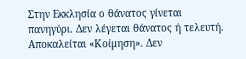Στην Εκκλησία ο θάνατος γίνεται πανηγύρι. Δεν λέγεται θάνατος ή τελευτή. Αποκαλείται «Κοίμηση». Δεν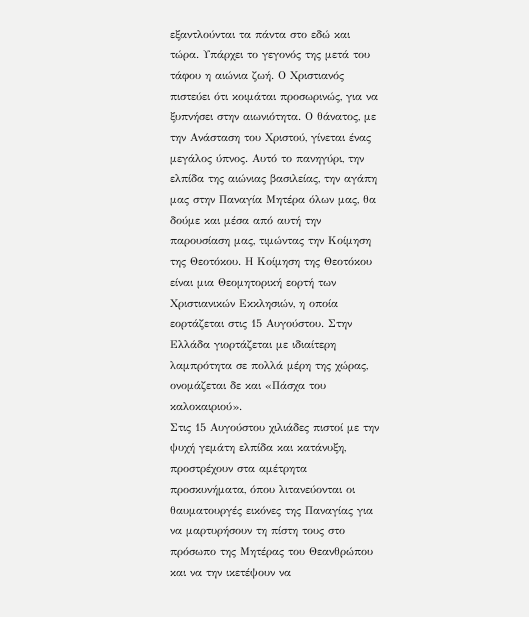εξαντλούνται τα πάντα στο εδώ και τώρα. Υπάρχει το γεγονός της μετά του τάφου η αιώνια ζωή. Ο Χριστιανός πιστεύει ότι κοιμάται προσωρινώς, για να ξυπνήσει στην αιωνιότητα. Ο θάνατος, με την Ανάσταση του Χριστού, γίνεται ένας μεγάλος ύπνος. Αυτό το πανηγύρι, την ελπίδα της αιώνιας βασιλείας, την αγάπη μας στην Παναγία Μητέρα όλων μας, θα δούμε και μέσα από αυτή την παρουσίαση μας, τιμώντας την Κοίμηση της Θεοτόκου. Η Κοίμηση της Θεοτόκου είναι μια Θεομητορική εορτή των Χριστιανικών Εκκλησιών, η οποία εορτάζεται στις 15 Αυγούστου. Στην Ελλάδα γιορτάζεται με ιδιαίτερη λαμπρότητα σε πολλά μέρη της χώρας, ονομάζεται δε και «Πάσχα του καλοκαιριού».
Στις 15 Αυγούστου χιλιάδες πιστοί με την ψυχή γεμάτη ελπίδα και κατάνυξη, προστρέχουν στα αμέτρητα προσκυνήματα, όπου λιτανεύονται οι θαυματουργές εικόνες της Παναγίας για να μαρτυρήσουν τη πίστη τους στο πρόσωπο της Μητέρας του Θεανθρώπου και να την ικετέψουν να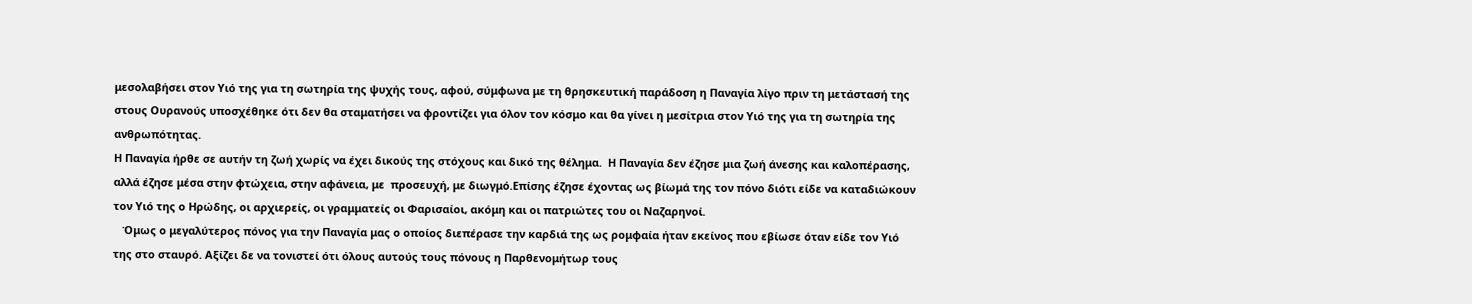μεσολαβήσει στον Υιό της για τη σωτηρία της ψυχής τους, αφού, σύμφωνα με τη θρησκευτική παράδοση η Παναγία λίγο πριν τη μετάστασή της στους Ουρανούς υποσχέθηκε ότι δεν θα σταματήσει να φροντίζει για όλον τον κόσμο και θα γίνει η μεσίτρια στον Υιό της για τη σωτηρία της ανθρωπότητας.
Η Παναγία ήρθε σε αυτήν τη ζωή χωρίς να έχει δικούς της στόχους και δικό της θέλημα.  Η Παναγία δεν έζησε μια ζωή άνεσης και καλοπέρασης, αλλά έζησε μέσα στην φτώχεια, στην αφάνεια, με  προσευχή, με διωγμό.Επίσης έζησε έχοντας ως βίωμά της τον πόνο διότι είδε να καταδιώκουν τον Υιό της ο Ηρώδης, οι αρχιερείς, οι γραμματείς οι Φαρισαίοι, ακόμη και οι πατριώτες του οι Ναζαρηνοί.
   Όμως ο μεγαλύτερος πόνος για την Παναγία μας ο οποίος διεπέρασε την καρδιά της ως ρομφαία ήταν εκείνος που εβίωσε όταν είδε τον Υιό της στο σταυρό. Αξίζει δε να τονιστεί ότι όλους αυτούς τους πόνους η Παρθενομήτωρ τους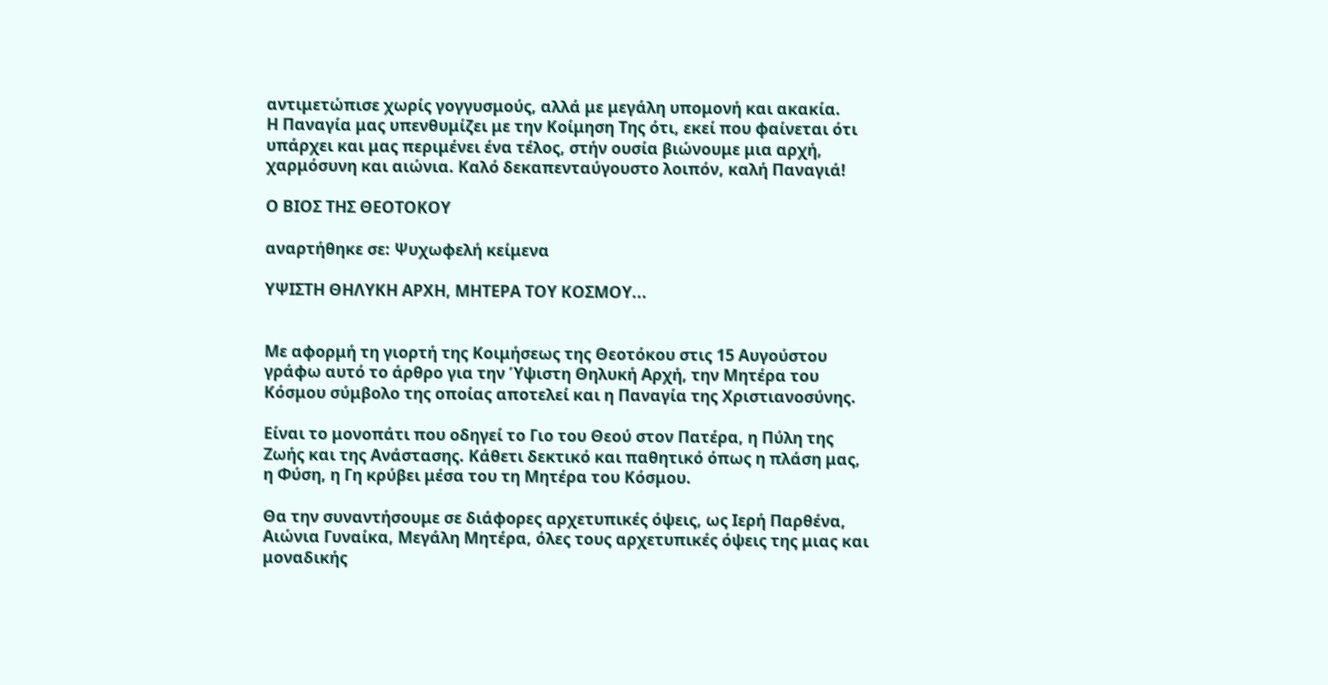αντιμετώπισε χωρίς γογγυσμούς, αλλά με μεγάλη υπομονή και ακακία.
Η Παναγία μας υπενθυμίζει με την Κοίμηση Της ότι, εκεί που φαίνεται ότι υπάρχει και μας περιμένει ένα τέλος, στήν ουσία βιώνουμε μια αρχή, χαρμόσυνη και αιώνια. Καλό δεκαπενταύγουστο λοιπόν, καλή Παναγιά!

Ο ΒΙΟΣ ΤΗΣ ΘΕΟΤΟΚΟΥ

αναρτήθηκε σε: Ψυχωφελή κείμενα

ΥΨΙΣΤΗ ΘΗΛΥΚΗ ΑΡΧΗ, ΜΗΤΕΡΑ ΤΟΥ ΚΟΣΜΟΥ...


Με αφορμή τη γιορτή της Κοιμήσεως της Θεοτόκου στις 15 Αυγούστου γράφω αυτό το άρθρο για την Ύψιστη Θηλυκή Αρχή, την Μητέρα του Κόσμου σύμβολο της οποίας αποτελεί και η Παναγία της Χριστιανοσύνης.

Είναι το μονοπάτι που οδηγεί το Γιο του Θεού στον Πατέρα, η Πύλη της Ζωής και της Ανάστασης. Κάθετι δεκτικό και παθητικό όπως η πλάση μας, η Φύση, η Γη κρύβει μέσα του τη Μητέρα του Κόσμου.

Θα την συναντήσουμε σε διάφορες αρχετυπικές όψεις, ως Ιερή Παρθένα, Αιώνια Γυναίκα, Μεγάλη Μητέρα, όλες τους αρχετυπικές όψεις της μιας και μοναδικής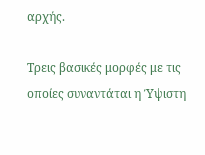αρχής.

Τρεις βασικές μορφές με τις οποίες συναντάται η Ύψιστη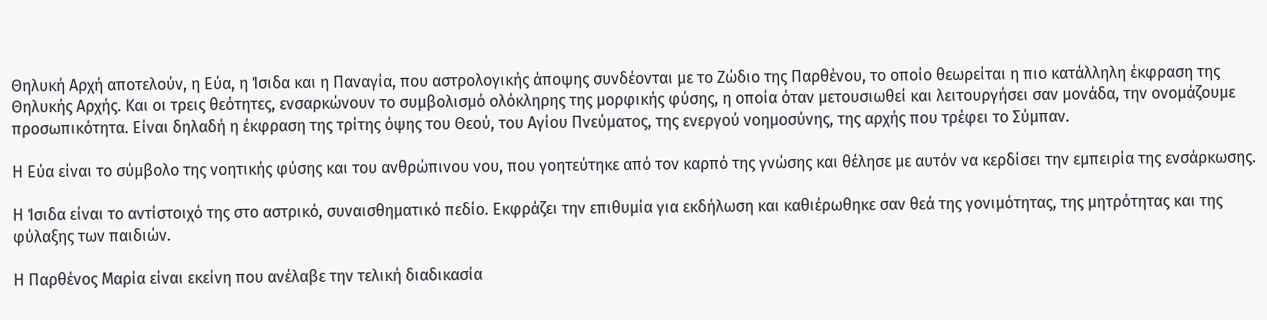Θηλυκή Αρχή αποτελούν, η Εύα, η Ίσιδα και η Παναγία, που αστρολογικής άποψης συνδέονται με το Ζώδιο της Παρθένου, το οποίο θεωρείται η πιο κατάλληλη έκφραση της Θηλυκής Αρχής. Και οι τρεις θεότητες, ενσαρκώνουν το συμβολισμό ολόκληρης της μορφικής φύσης, η οποία όταν μετουσιωθεί και λειτουργήσει σαν μονάδα, την ονομάζουμε προσωπικότητα. Είναι δηλαδή η έκφραση της τρίτης όψης του Θεού, του Αγίου Πνεύματος, της ενεργού νοημοσύνης, της αρχής που τρέφει το Σύμπαν.

Η Εύα είναι το σύμβολο της νοητικής φύσης και του ανθρώπινου νου, που γοητεύτηκε από τον καρπό της γνώσης και θέλησε με αυτόν να κερδίσει την εμπειρία της ενσάρκωσης.

Η Ίσιδα είναι το αντίστοιχό της στο αστρικό, συναισθηματικό πεδίο. Εκφράζει την επιθυμία για εκδήλωση και καθιέρωθηκε σαν θεά της γονιμότητας, της μητρότητας και της φύλαξης των παιδιών.

Η Παρθένος Μαρία είναι εκείνη που ανέλαβε την τελική διαδικασία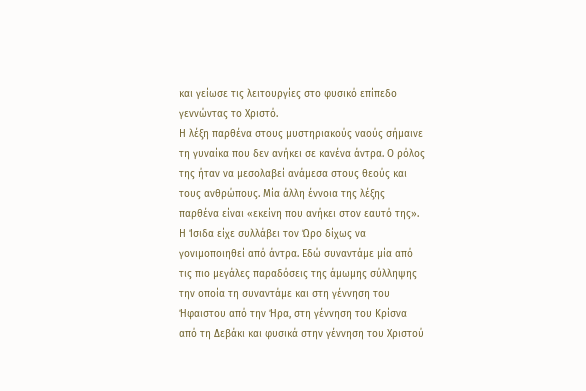και γείωσε τις λειτουργίες στο φυσικό επίπεδο γεννώντας το Χριστό.
Η λέξη παρθένα στους μυστηριακούς ναούς σήμαινε τη γυναίκα που δεν ανήκει σε κανένα άντρα. Ο ρόλος της ήταν να μεσολαβεί ανάμεσα στους θεούς και τους ανθρώπους. Μία άλλη έννοια της λέξης παρθένα είναι «εκείνη που ανήκει στον εαυτό της». Η Ίσιδα είχε συλλάβει τον Ώρο δίχως να γονιμοποιηθεί από άντρα. Εδώ συναντάμε μία από τις πιο μεγάλες παραδόσεις της άμωμης σύλληψης την οποία τη συναντάμε και στη γέννηση του Ήφαιστου από την Ήρα, στη γέννηση του Κρίσνα από τη Δεβάκι και φυσικά στην γέννηση του Χριστού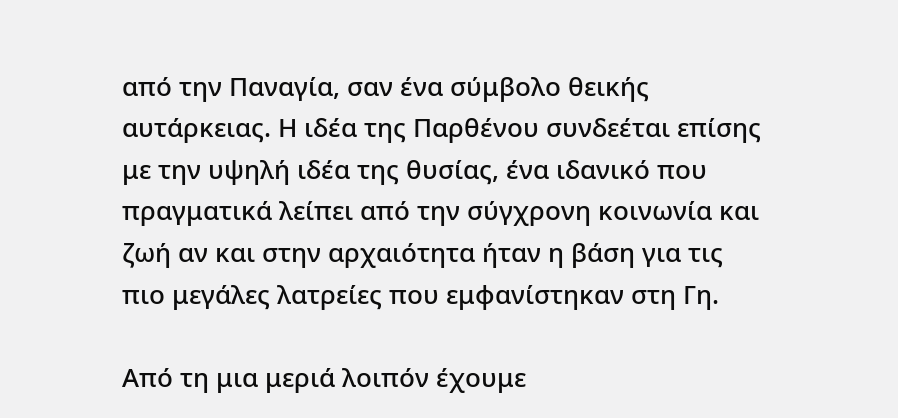από την Παναγία, σαν ένα σύμβολο θεικής αυτάρκειας. Η ιδέα της Παρθένου συνδεέται επίσης με την υψηλή ιδέα της θυσίας, ένα ιδανικό που πραγματικά λείπει από την σύγχρονη κοινωνία και ζωή αν και στην αρχαιότητα ήταν η βάση για τις πιο μεγάλες λατρείες που εμφανίστηκαν στη Γη.

Από τη μια μεριά λοιπόν έχουμε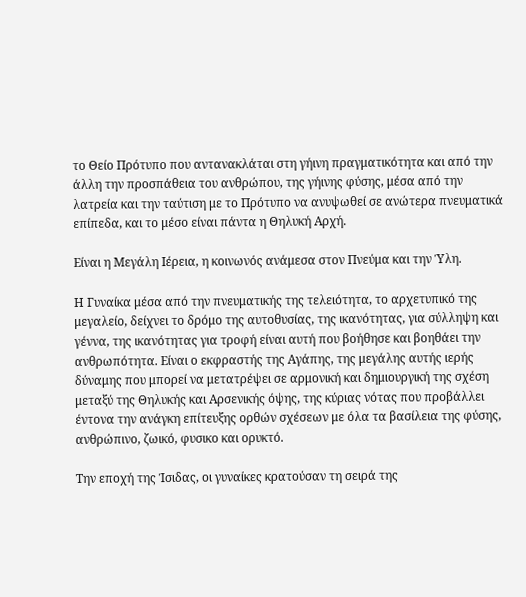το Θείο Πρότυπο που αντανακλάται στη γήινη πραγματικότητα και από την άλλη την προσπάθεια του ανθρώπου, της γήινης φύσης, μέσα από την λατρεία και την ταύτιση με το Πρότυπο να ανυψωθεί σε ανώτερα πνευματικά επίπεδα, και το μέσο είναι πάντα η Θηλυκή Αρχή.

Είναι η Μεγάλη Ιέρεια, η κοινωνός ανάμεσα στον Πνεύμα και την Ύλη.

Η Γυναίκα μέσα από την πνευματικής της τελειότητα, το αρχετυπικό της μεγαλείο, δείχνει το δρόμο της αυτοθυσίας, της ικανότητας, για σύλληψη και γέννα, της ικανότητας για τροφή είναι αυτή που βοήθησε και βοηθάει την ανθρωπότητα. Είναι ο εκφραστής της Αγάπης, της μεγάλης αυτής ιερής δύναμης που μπορεί να μετατρέψει σε αρμονική και δημιουργική της σχέση μεταξύ της Θηλυκής και Αρσενικής όψης, της κύριας νότας που προβάλλει έντονα την ανάγκη επίτευξης ορθών σχέσεων με όλα τα βασίλεια της φύσης, ανθρώπινο, ζωικό, φυσικο και ορυκτό.

Την εποχή της Ίσιδας, οι γυναίκες κρατούσαν τη σειρά της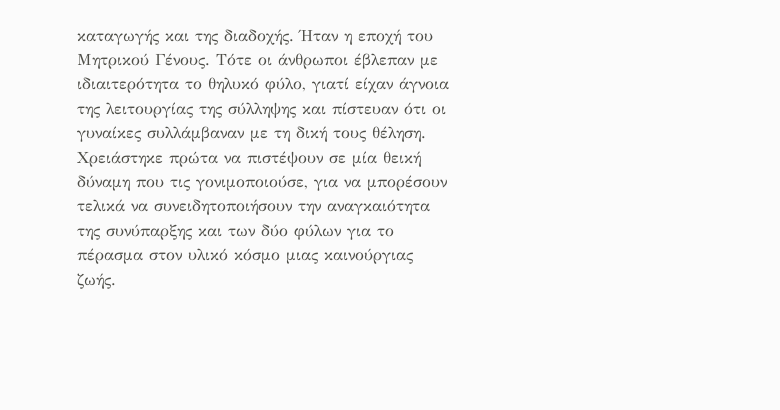καταγωγής και της διαδοχής. Ήταν η εποχή του Μητρικού Γένους. Τότε οι άνθρωποι έβλεπαν με ιδιαιτερότητα το θηλυκό φύλο, γιατί είχαν άγνοια της λειτουργίας της σύλληψης και πίστευαν ότι οι γυναίκες συλλάμβαναν με τη δική τους θέληση. Χρειάστηκε πρώτα να πιστέψουν σε μία θεική δύναμη που τις γονιμοποιούσε, για να μπορέσουν τελικά να συνειδητοποιήσουν την αναγκαιότητα της συνύπαρξης και των δύο φύλων για το πέρασμα στον υλικό κόσμο μιας καινούργιας ζωής.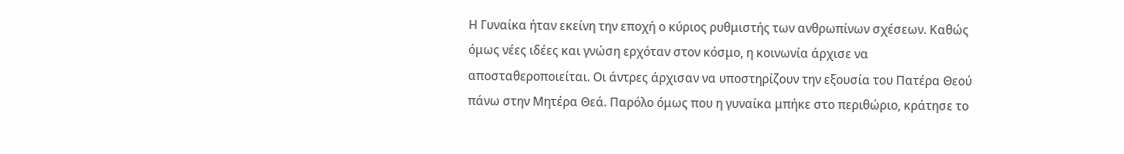Η Γυναίκα ήταν εκείνη την εποχή ο κύριος ρυθμιστής των ανθρωπίνων σχέσεων. Καθώς όμως νέες ιδέες και γνώση ερχόταν στον κόσμο, η κοινωνία άρχισε να αποσταθεροποιείται. Οι άντρες άρχισαν να υποστηρίζουν την εξουσία του Πατέρα Θεού πάνω στην Μητέρα Θεά. Παρόλο όμως που η γυναίκα μπήκε στο περιθώριο, κράτησε το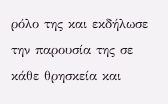ρόλο της και εκδήλωσε την παρουσία της σε κάθε θρησκεία και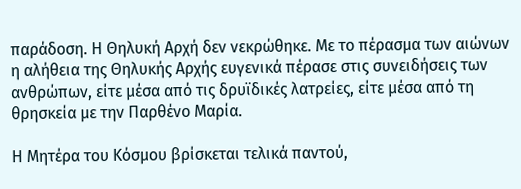παράδοση. Η Θηλυκή Αρχή δεν νεκρώθηκε. Με το πέρασμα των αιώνων η αλήθεια της Θηλυκής Αρχής ευγενικά πέρασε στις συνειδήσεις των ανθρώπων, είτε μέσα από τις δρυϊδικές λατρείες, είτε μέσα από τη θρησκεία με την Παρθένο Μαρία.

Η Μητέρα του Κόσμου βρίσκεται τελικά παντού,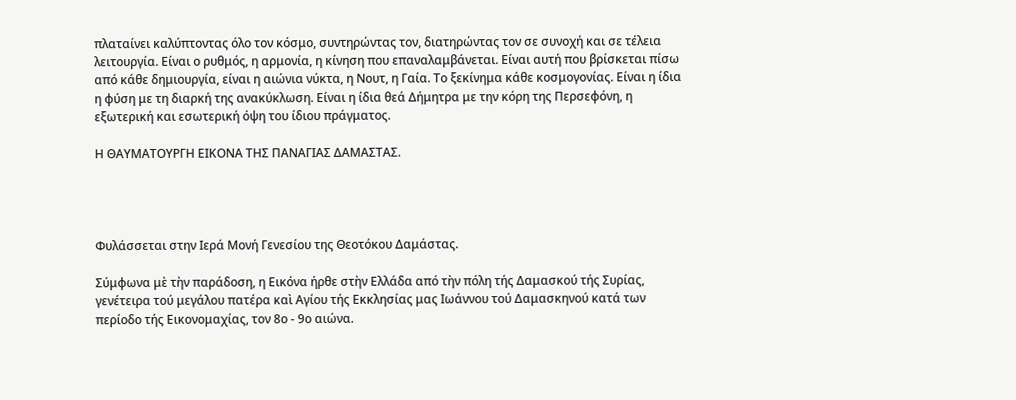πλαταίνει καλύπτοντας όλο τον κόσμο, συντηρώντας τον, διατηρώντας τον σε συνοχή και σε τέλεια λειτουργία. Είναι ο ρυθμός, η αρμονία, η κίνηση που επαναλαμβάνεται. Είναι αυτή που βρίσκεται πίσω από κάθε δημιουργία, είναι η αιώνια νύκτα, η Νουτ, η Γαία. Το ξεκίνημα κάθε κοσμογονίας. Είναι η ίδια η φύση με τη διαρκή της ανακύκλωση. Είναι η ίδια θεά Δήμητρα με την κόρη της Περσεφόνη, η εξωτερική και εσωτερική όψη του ίδιου πράγματος.

Η ΘΑΥΜΑΤΟΥΡΓΗ ΕΙΚΟΝΑ ΤΗΣ ΠΑΝΑΓΙΑΣ ΔΑΜΑΣΤΑΣ.




Φυλάσσεται στην Ιερά Μονή Γενεσίου της Θεοτόκου Δαμάστας.

Σύμφωνα μὲ τὴν παράδοση, η Εικόνα ήρθε στὴν Ελλάδα από τὴν πόλη τής Δαμασκού τής Συρίας, γενέτειρα τού μεγάλου πατέρα καὶ Αγίου τής Εκκλησίας μας Ιωάννου τού Δαμασκηνού κατά των περίοδο τής Εικονομαχίας, τον 8ο - 9ο αιώνα.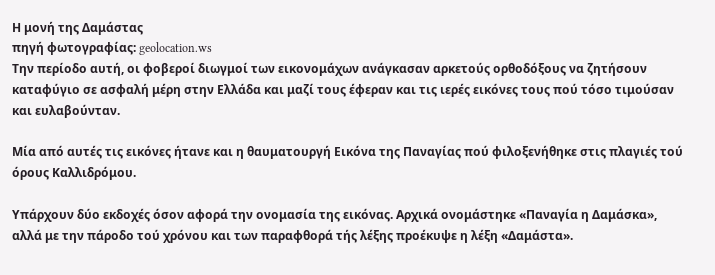Η μονή της Δαμάστας
πηγή φωτογραφίας: geolocation.ws
Την περίοδο αυτή, οι φοβεροί διωγμοί των εικονομάχων ανάγκασαν αρκετούς ορθοδόξους να ζητήσουν καταφύγιο σε ασφαλή μέρη στην Ελλάδα και μαζί τους έφεραν και τις ιερές εικόνες τους πού τόσο τιμούσαν και ευλαβούνταν.

Μία από αυτές τις εικόνες ήτανε και η θαυματουργή Εικόνα της Παναγίας πού φιλοξενήθηκε στις πλαγιές τού όρους Καλλιδρόμου.

Υπάρχουν δύο εκδοχές όσον αφορά την ονομασία της εικόνας. Αρχικά ονομάστηκε «Παναγία η Δαμάσκα», αλλά με την πάροδο τού χρόνου και των παραφθορά τής λέξης προέκυψε η λέξη «Δαμάστα».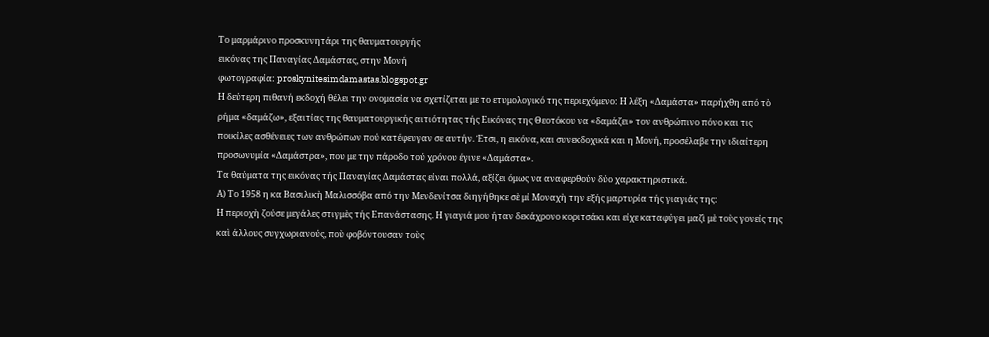Το μαρμάρινο προσκυνητάρι της θαυματουργής
εικόνας της Παναγίας Δαμάστας, στην Μονή
φωτογραφία: proskynitesimdamastas.blogspot.gr
Η δεύτερη πιθανή εκδοχή θέλει την ονομασία να σχετίζεται με το ετυμολογικό της περιεχόμενο: Η λέξη «Δαμάστα» παρήχθη από τὸ ρήμα «δαμάζω», εξαιτίας της θαυματουργικής αιτιότητας τής Εικόνας της Θεοτόκου να «δαμάζει» τον ανθρώπινο πόνο και τις ποικίλες ασθένειες των ανθρώπων πού κατέφευγαν σε αυτήν. Έτσι, η εικόνα, και συνεκδοχικά και η Μονή, προσέλαβε την ιδιαίτερη προσωνυμία «Δαμάστρα», που με την πάροδο τού χρόνου έγινε «Δαμάστα».
Τα θαύματα της εικόνας τής Παναγίας Δαμάστας είναι πολλά, αξίζει όμως να αναφερθούν δύο χαρακτηριστικά.
Α) Το 1958 η κα Βασιλικὴ Μαλισσόβα από την Μενδενίτσα διηγήθηκε σὲ μί Μοναχὴ την εξής μαρτυρία τής γιαγιάς της:
Η περιοχὴ ζούσε μεγάλες στιγμὲς τής Επανάστασης. Η γιαγιά μου ήταν δεκάχρονο κοριτσάκι και είχε καταφύγει μαζὶ μὲ τοὺς γονείς της καὶ άλλους συγχωριανούς, ποὺ φοβόντουσαν τοὺς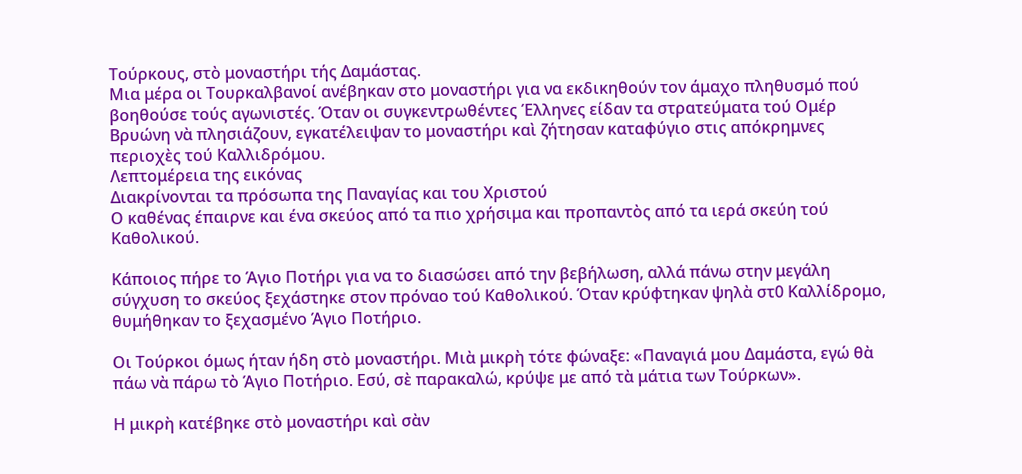Τούρκους, στὸ μοναστήρι τής Δαμάστας.
Μια μέρα οι Τουρκαλβανοί ανέβηκαν στο μοναστήρι για να εκδικηθούν τον άμαχο πληθυσμό πού βοηθούσε τούς αγωνιστές. Όταν οι συγκεντρωθέντες Έλληνες είδαν τα στρατεύματα τού Ομέρ Βρυώνη νὰ πλησιάζουν, εγκατέλειψαν το μοναστήρι καὶ ζήτησαν καταφύγιο στις απόκρημνες περιοχὲς τού Καλλιδρόμου.
Λεπτομέρεια της εικόνας
Διακρίνονται τα πρόσωπα της Παναγίας και του Χριστού
Ο καθένας έπαιρνε και ένα σκεύος από τα πιο χρήσιμα και προπαντὸς από τα ιερά σκεύη τού Καθολικού.

Κάποιος πήρε το Άγιο Ποτήρι για να το διασώσει από την βεβήλωση, αλλά πάνω στην μεγάλη σύγχυση το σκεύος ξεχάστηκε στον πρόναο τού Καθολικού. Όταν κρύφτηκαν ψηλὰ στ0 Καλλίδρομο, θυμήθηκαν το ξεχασμένο Άγιο Ποτήριο.

Οι Τούρκοι όμως ήταν ήδη στὸ μοναστήρι. Μιὰ μικρὴ τότε φώναξε: «Παναγιά μου Δαμάστα, εγώ θὰ πάω νὰ πάρω τὸ Άγιο Ποτήριο. Εσύ, σὲ παρακαλώ, κρύψε με από τὰ μάτια των Τούρκων».

Η μικρὴ κατέβηκε στὸ μοναστήρι καὶ σὰν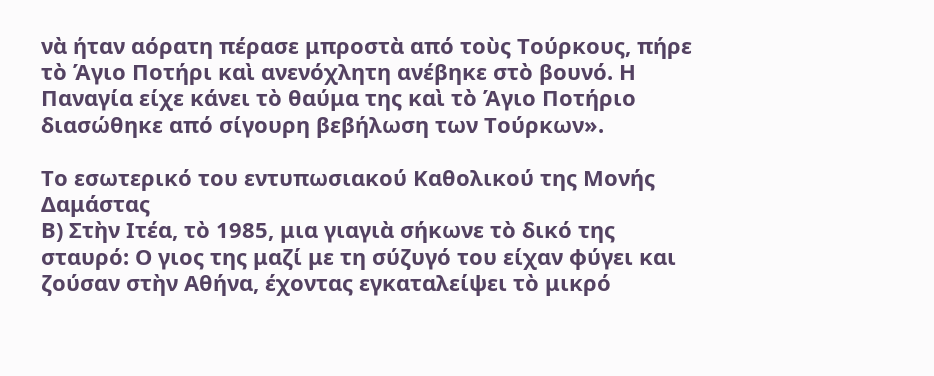νὰ ήταν αόρατη πέρασε μπροστὰ από τοὺς Τούρκους, πήρε τὸ Άγιο Ποτήρι καὶ ανενόχλητη ανέβηκε στὸ βουνό. Η Παναγία είχε κάνει τὸ θαύμα της καὶ τὸ Άγιο Ποτήριο διασώθηκε από σίγουρη βεβήλωση των Τούρκων».

Το εσωτερικό του εντυπωσιακού Καθολικού της Μονής Δαμάστας
Β) Στὴν Ιτέα, τὸ 1985, μια γιαγιὰ σήκωνε τὸ δικό της σταυρό: Ο γιος της μαζί με τη σύζυγό του είχαν φύγει και ζούσαν στὴν Αθήνα, έχοντας εγκαταλείψει τὸ μικρό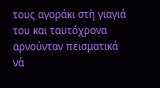τους αγοράκι στὴ γιαγιά του και ταυτόχρονα αρνούνταν πεισματικά νὰ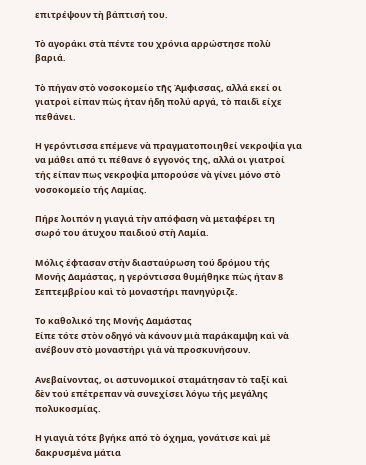επιτρέψουν τὴ βάπτισή του.

Τὸ αγοράκι στὰ πέντε του χρόνια αρρώστησε πολὺ βαριά.

Τὸ πήγαν στὸ νοσοκομείο τῆς Άμφισσας, αλλά εκεί οι γιατροὶ είπαν πὼς ήταν ήδη πολύ αργά, τὸ παιδὶ είχε πεθάνει.

Η γερόντισσα επέμενε νὰ πραγματοποιηθεί νεκροψία για να μάθει από τι πέθανε ὁ εγγονός της, αλλά οι γιατροί τής είπαν πως νεκροψία μπορούσε νὰ γίνει μόνο στὸ νοσοκομείο τής Λαμίας.

Πήρε λοιπόν η γιαγιά τὴν απόφαση νὰ μεταφέρει τη σωρό του άτυχου παιδιού στὴ Λαμία.

Μόλις έφτασαν στὴν διασταύρωση τού δρόμου τής Μονής Δαμάστας, η γερόντισσα θυμήθηκε πὼς ήταν 8 Σεπτεμβρίου καὶ τὸ μοναστήρι πανηγύριζε.

Το καθολικό της Μονής Δαμάστας
Είπε τότε στὸν οδηγό νὰ κάνουν μιὰ παράκαμψη καὶ νὰ ανέβουν στὸ μοναστήρι γιὰ νὰ προσκυνήσουν.

Ανεβαίνοντας, οι αστυνομικοί σταμάτησαν τὸ ταξί καὶ δὲν τού επέτρεπαν νὰ συνεχίσει λόγω τής μεγάλης πολυκοσμίας.

Η γιαγιὰ τότε βγήκε από τὸ όχημα, γονάτισε καὶ μὲ δακρυσμένα μάτια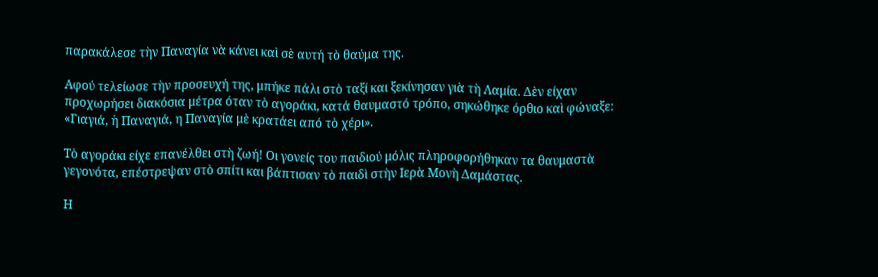παρακάλεσε τὴν Παναγία νὰ κάνει καὶ σὲ αυτή τὸ θαύμα της.

Αφού τελείωσε τὴν προσευχή της, μπήκε πάλι στὸ ταξί και ξεκίνησαν γιὰ τὴ Λαμία. Δὲν είχαν προχωρήσει διακόσια μέτρα όταν τὸ αγοράκι, κατά θαυμαστό τρόπο, σηκώθηκε όρθιο καὶ φώναξε: «Γιαγιά, ἡ Παναγιά, η Παναγία μὲ κρατάει από τὸ χέρι».

Τὸ αγοράκι είχε επανέλθει στὴ ζωή! Οι γονείς του παιδιού μόλις πληροφορήθηκαν τα θαυμαστὰ γεγονότα, επέστρεψαν στὸ σπίτι και βάπτισαν τὸ παιδὶ στὴν Ιερὰ Μονὴ Δαμάστας.

Η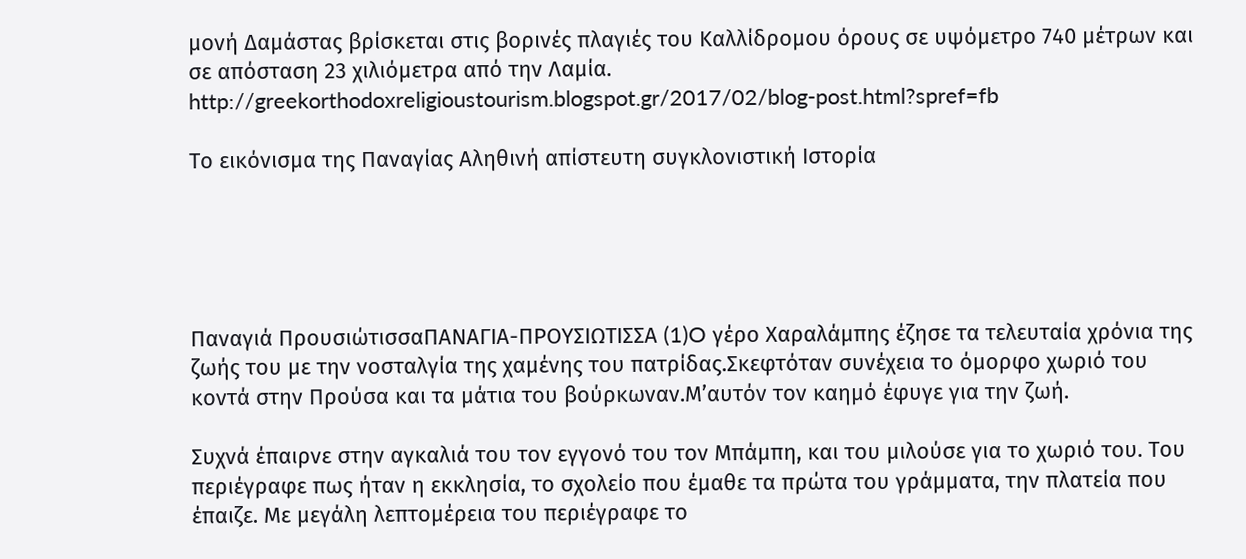μονή Δαμάστας βρίσκεται στις βορινές πλαγιές του Καλλίδρομου όρους σε υψόμετρο 740 μέτρων και σε απόσταση 23 χιλιόμετρα από την Λαμία.
http://greekorthodoxreligioustourism.blogspot.gr/2017/02/blog-post.html?spref=fb

Το εικόνισμα της Παναγίας Αληθινή απίστευτη συγκλονιστική Ιστορία





Παναγιά ΠρουσιώτισσαΠΑΝΑΓΙΑ-ΠΡΟΥΣΙΩΤΙΣΣΑ (1)O γέρο Χαραλάμπης έζησε τα τελευταία χρόνια της ζωής του με την νοσταλγία της χαμένης του πατρίδας.Σκεφτόταν συνέχεια το όμορφο χωριό του κοντά στην Προύσα και τα μάτια του βούρκωναν.Μ’αυτόν τον καημό έφυγε για την ζωή.

Συχνά έπαιρνε στην αγκαλιά του τον εγγονό του τον Μπάμπη, και του μιλούσε για το χωριό του. Του περιέγραφε πως ήταν η εκκλησία, το σχολείο που έμαθε τα πρώτα του γράμματα, την πλατεία που έπαιζε. Με μεγάλη λεπτομέρεια του περιέγραφε το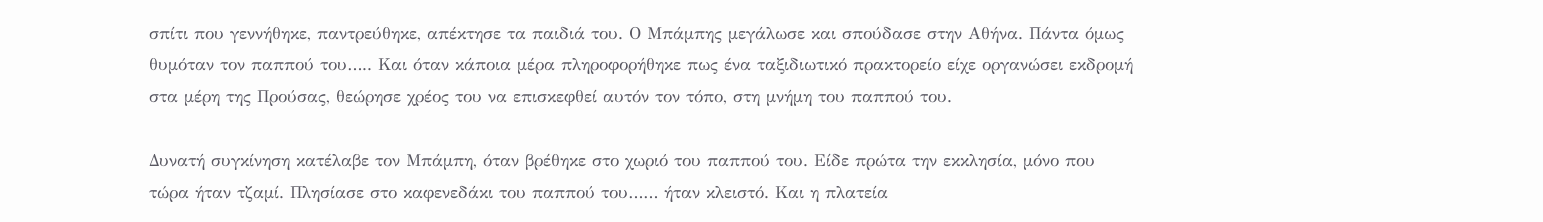σπίτι που γεννήθηκε, παντρεύθηκε, απέκτησε τα παιδιά του. Ο Μπάμπης μεγάλωσε και σπούδασε στην Αθήνα. Πάντα όμως θυμόταν τον παππού του….. Και όταν κάποια μέρα πληροφορήθηκε πως ένα ταξιδιωτικό πρακτορείο είχε οργανώσει εκδρομή στα μέρη της Προύσας, θεώρησε χρέος του να επισκεφθεί αυτόν τον τόπο, στη μνήμη του παππού του.

Δυνατή συγκίνηση κατέλαβε τον Μπάμπη, όταν βρέθηκε στο χωριό του παππού του. Είδε πρώτα την εκκλησία, μόνο που τώρα ήταν τζαμί. Πλησίασε στο καφενεδάκι του παππού του…… ήταν κλειστό. Και η πλατεία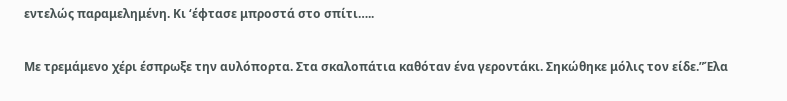εντελώς παραμελημένη. Κι ‘έφτασε μπροστά στο σπίτι…..

Με τρεμάμενο χέρι έσπρωξε την αυλόπορτα. Στα σκαλοπάτια καθόταν ένα γεροντάκι. Σηκώθηκε μόλις τον είδε.”Έλα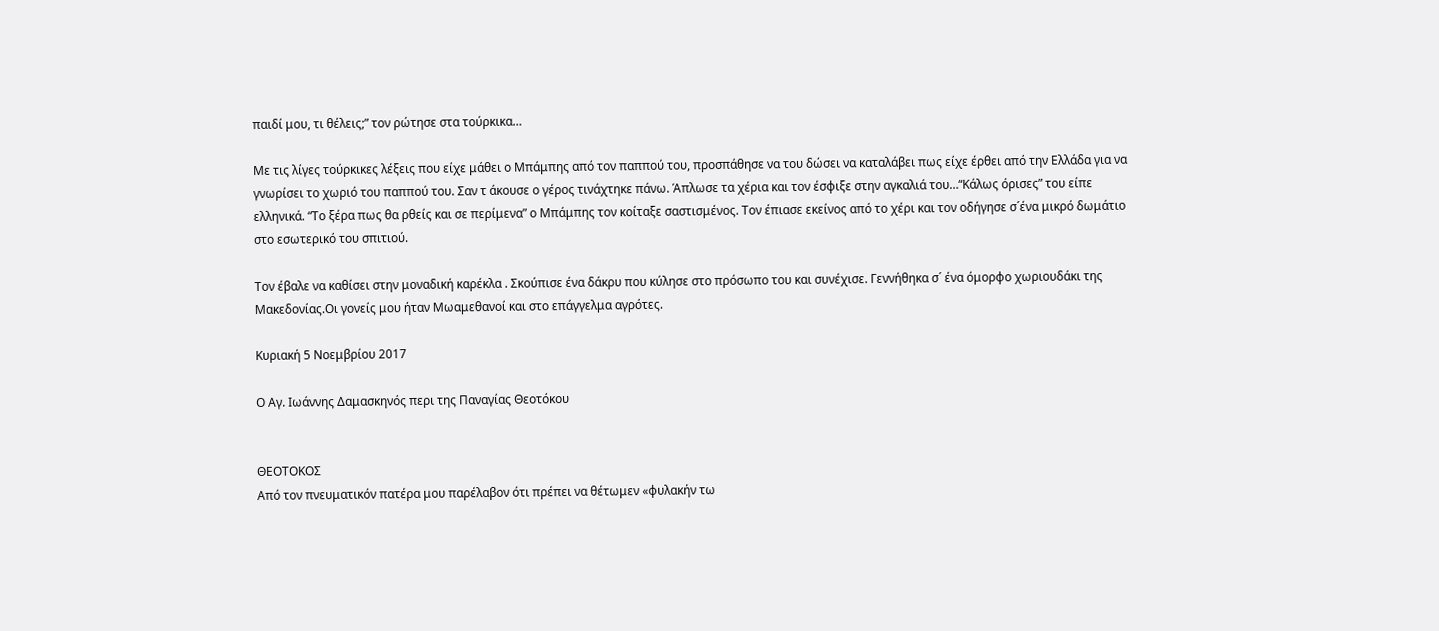παιδί μου, τι θέλεις;” τον ρώτησε στα τούρκικα…

Με τις λίγες τούρκικες λέξεις που είχε μάθει ο Μπάμπης από τον παππού του, προσπάθησε να του δώσει να καταλάβει πως είχε έρθει από την Ελλάδα για να γνωρίσει το χωριό του παππού του. Σαν τ άκουσε ο γέρος τινάχτηκε πάνω. Άπλωσε τα χέρια και τον έσφιξε στην αγκαλιά του…“Κάλως όρισες” του είπε ελληνικά. “Το ξέρα πως θα ρθείς και σε περίμενα” ο Μπάμπης τον κοίταξε σαστισμένος. Τον έπιασε εκείνος από το χέρι και τον οδήγησε σ´ένα μικρό δωμάτιο στο εσωτερικό του σπιτιού.

Τον έβαλε να καθίσει στην μοναδική καρέκλα . Σκούπισε ένα δάκρυ που κύλησε στο πρόσωπο του και συνέχισε. Γεννήθηκα σ´ ένα όμορφο χωριουδάκι της Μακεδονίας.Οι γονείς μου ήταν Μωαμεθανοί και στο επάγγελμα αγρότες.

Κυριακή 5 Νοεμβρίου 2017

Ο Αγ. Ιωάννης Δαμασκηνός περι της Παναγίας Θεοτόκου


ΘΕΟΤΟΚΟΣ
Από τον πνευματικόν πατέρα μου παρέλαβον ότι πρέπει να θέτωμεν «φυλακήν τω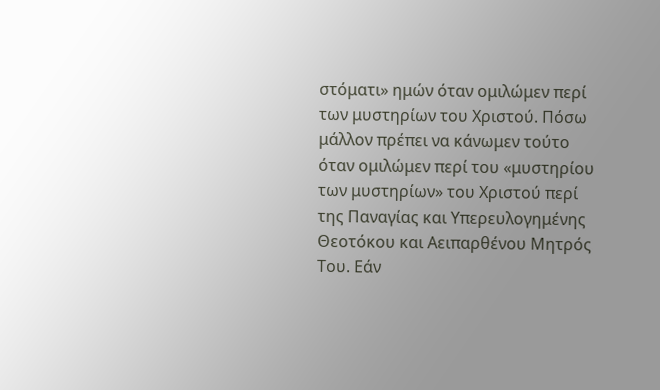στόματι» ημών όταν ομιλώμεν περί των μυστηρίων του Χριστού. Πόσω μάλλον πρέπει να κάνωμεν τούτο όταν ομιλώμεν περί του «μυστηρίου των μυστηρίων» του Χριστού περί της Παναγίας και Υπερευλογημένης Θεοτόκου και Αειπαρθένου Μητρός Του. Εάν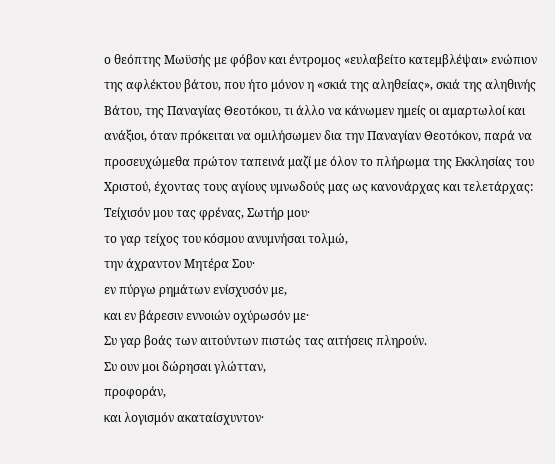ο θεόπτης Μωϋσής με φόβον και έντρομος «ευλαβείτο κατεμβλέψαι» ενώπιον της αφλέκτου βάτου, που ήτο μόνον η «σκιά της αληθείας», σκιά της αληθινής Βάτου, της Παναγίας Θεοτόκου, τι άλλο να κάνωμεν ημείς οι αμαρτωλοί και ανάξιοι, όταν πρόκειται να ομιλήσωμεν δια την Παναγίαν Θεοτόκον, παρά να προσευχώμεθα πρώτον ταπεινά μαζί με όλον το πλήρωμα της Εκκλησίας του Χριστού, έχοντας τους αγίους υμνωδούς μας ως κανονάρχας και τελετάρχας:
Τείχισόν μου τας φρένας, Σωτήρ μου·
το γαρ τείχος του κόσμου ανυμνήσαι τολμώ,
την άχραντον Μητέρα Σου·
εν πύργω ρημάτων ενίσχυσόν με,
και εν βάρεσιν εννοιών οχύρωσόν με·
Συ γαρ βοάς των αιτούντων πιστώς τας αιτήσεις πληρούν.
Συ ουν μοι δώρησαι γλώτταν,
προφοράν,
και λογισμόν ακαταίσχυντον·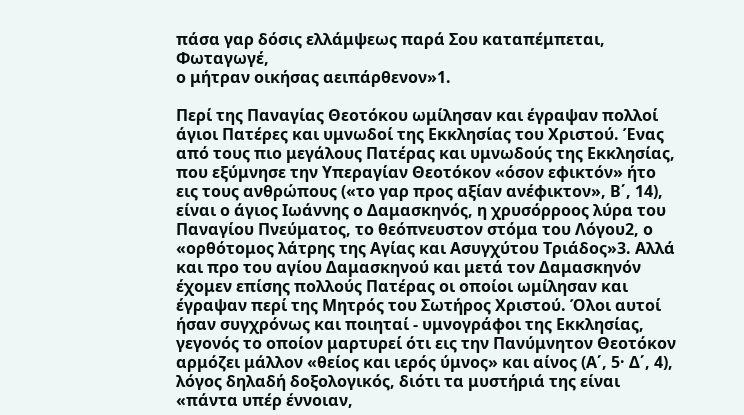πάσα γαρ δόσις ελλάμψεως παρά Σου καταπέμπεται,
Φωταγωγέ,
ο μήτραν οικήσας αειπάρθενον»1.

Περί της Παναγίας Θεοτόκου ωμίλησαν και έγραψαν πολλοί άγιοι Πατέρες και υμνωδοί της Εκκλησίας του Χριστού. Ένας από τους πιο μεγάλους Πατέρας και υμνωδούς της Εκκλησίας, που εξύμνησε την Υπεραγίαν Θεοτόκον «όσον εφικτόν» ήτο εις τους ανθρώπους («το γαρ προς αξίαν ανέφικτον», Β΄, 14), είναι ο άγιος Ιωάννης ο Δαμασκηνός, η χρυσόρροος λύρα του Παναγίου Πνεύματος, το θεόπνευστον στόμα του Λόγου2, ο «ορθότομος λάτρης της Αγίας και Ασυγχύτου Τριάδος»3. Αλλά και προ του αγίου Δαμασκηνού και μετά τον Δαμασκηνόν έχομεν επίσης πολλούς Πατέρας οι οποίοι ωμίλησαν και έγραψαν περί της Μητρός του Σωτήρος Χριστού. Όλοι αυτοί ήσαν συγχρόνως και ποιηταί - υμνογράφοι της Εκκλησίας, γεγονός το οποίον μαρτυρεί ότι εις την Πανύμνητον Θεοτόκον αρμόζει μάλλον «θείος και ιερός ύμνος» και αίνος (Α΄, 5· Δ΄, 4), λόγος δηλαδή δοξολογικός, διότι τα μυστήριά της είναι «πάντα υπέρ έννοιαν,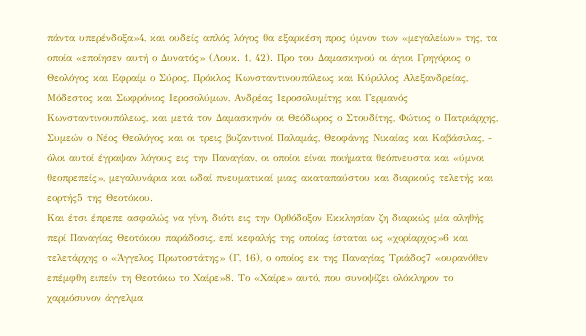πάντα υπερένδοξα»4, και ουδείς απλός λόγος θα εξαρκέση προς ύμνον των «μεγαλείων» της, τα οποία «εποίησεν αυτή ο Δυνατός» (Λουκ. 1, 42). Προ του Δαμασκηνού οι άγιοι Γρηγόριος ο Θεολόγος και Εφραίμ ο Σύρος, Πρόκλος Κωνσταντινουπόλεως και Κύριλλος Αλεξανδρείας, Μόδεστος και Σωφρόνιος Ιεροσολύμων, Ανδρέας Ιεροσολυμίτης και Γερμανός Κωνσταντινουπόλεως, και μετά τον Δαμασκηνόν οι Θεόδωρος ο Στουδίτης, Φώτιος ο Πατριάρχης, Συμεών ο Νέος Θεολόγος και οι τρεις βυζαντινοί Παλαμάς, Θεοφάνης Νικαίας και Καβάσιλας, - όλοι αυτοί έγραψαν λόγους εις την Παναγίαν, οι οποίοι είναι ποιήματα θεόπνευστα και «ύμνοι θεοπρεπείς», μεγαλυνάρια και ωδαί πνευματικαί μιας ακαταπαύστου και διαρκούς τελετής και εορτής5 της Θεοτόκου.
Και έτσι έπρεπε ασφαλώς να γίνη, διότι εις την Ορθόδοξον Εκκλησίαν ζη διαρκώς μία αληθής περί Παναγίας Θεοτόκου παράδοσις, επί κεφαλής της οποίας ίσταται ως «χορίαρχος»6 και τελετάρχης ο «Άγγελος Πρωτοστάτης» (Γ, 16), ο οποίος εκ της Παναγίας Τριάδος7 «ουρανόθεν επέμφθη ειπείν τη Θεοτόκω το Χαίρε»8. Το «Χαίρε» αυτό, που συνοψίζει ολόκληρον το χαρμόσυνον άγγελμα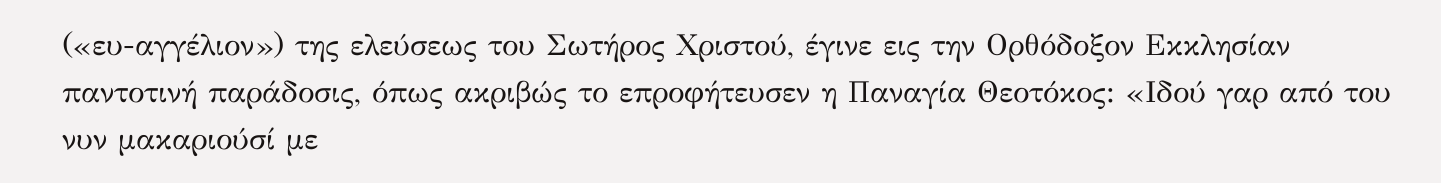(«ευ-αγγέλιον») της ελεύσεως του Σωτήρος Χριστού, έγινε εις την Ορθόδοξον Εκκλησίαν παντοτινή παράδοσις, όπως ακριβώς το επροφήτευσεν η Παναγία Θεοτόκος: «Ιδού γαρ από του νυν μακαριούσί με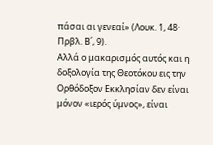πάσαι αι γενεαί» (Λουκ. 1, 48· Πρβλ. Β΄, 9).
Αλλά ο μακαρισμός αυτός και η δοξολογία της Θεοτόκου εις την Ορθόδοξον Εκκλησίαν δεν είναι μόνον «ιερός ύμνος», είναι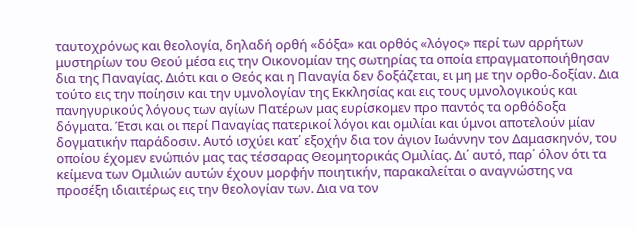ταυτοχρόνως και θεολογία, δηλαδή ορθή «δόξα» και ορθός «λόγος» περί των αρρήτων μυστηρίων του Θεού μέσα εις την Οικονομίαν της σωτηρίας τα οποία επραγματοποιήθησαν δια της Παναγίας. Διότι και ο Θεός και η Παναγία δεν δοξάζεται, ει μη με την ορθο-δοξίαν. Δια τούτο εις την ποίησιν και την υμνολογίαν της Εκκλησίας και εις τους υμνολογικούς και πανηγυρικούς λόγους των αγίων Πατέρων μας ευρίσκομεν προ παντός τα ορθόδοξα δόγματα. Έτσι και οι περί Παναγίας πατερικοί λόγοι και ομιλίαι και ύμνοι αποτελούν μίαν δογματικήν παράδοσιν. Αυτό ισχύει κατ΄ εξοχήν δια τον άγιον Ιωάννην τον Δαμασκηνόν, του οποίου έχομεν ενώπιόν μας τας τέσσαρας Θεομητορικάς Ομιλίας. Δι΄ αυτό, παρ΄ όλον ότι τα κείμενα των Ομιλιών αυτών έχουν μορφήν ποιητικήν, παρακαλείται ο αναγνώστης να προσέξη ιδιαιτέρως εις την θεολογίαν των. Δια να τον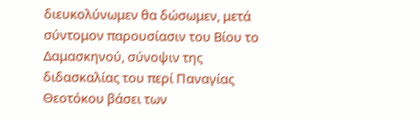διευκολύνωμεν θα δώσωμεν, μετά σύντομον παρουσίασιν του Βίου το Δαμασκηνού, σύνοψιν της διδασκαλίας του περί Παναγίας Θεοτόκου βάσει των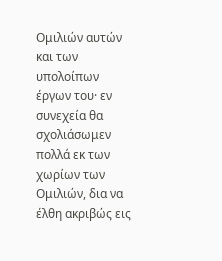Ομιλιών αυτών και των υπολοίπων έργων του· εν συνεχεία θα σχολιάσωμεν πολλά εκ των χωρίων των Ομιλιών, δια να έλθη ακριβώς εις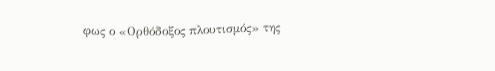φως ο «Ορθόδοξος πλουτισμός» της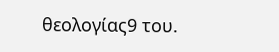θεολογίας9 του.